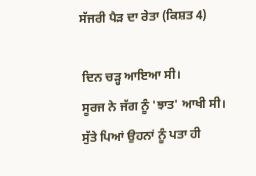ਸੱਜਰੀ ਪੈੜ ਦਾ ਰੇਤਾ (ਕਿਸ਼ਤ 4)

 ਦਿਨ ਚੜ੍ਹ ਆਇਆ ਸੀ।
 ਸੂਰਜ ਨੇ ਜੱਗ ਨੂੰ 'ਝਾਤ' ਆਖੀ ਸੀ।
 ਸੁੱਤੇ ਪਿਆਂ ਉਹਨਾਂ ਨੂੰ ਪਤਾ ਹੀ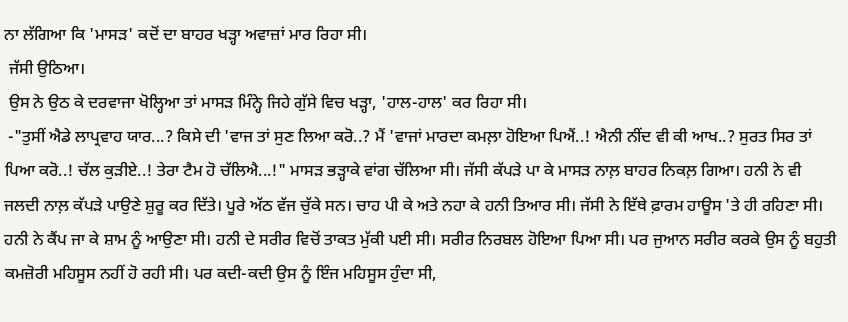ਨਾ ਲੱਗਿਆ ਕਿ 'ਮਾਸੜ' ਕਦੋਂ ਦਾ ਬਾਹਰ ਖੜ੍ਹਾ ਅਵਾਜ਼ਾਂ ਮਾਰ ਰਿਹਾ ਸੀ।
 ਜੱਸੀ ਉਠਿਆ।
 ਉਸ ਨੇ ਉਠ ਕੇ ਦਰਵਾਜਾ ਖੋਲ੍ਹਿਆ ਤਾਂ ਮਾਸੜ ਮਿੰਨ੍ਹੇ ਜਿਹੇ ਗੁੱਸੇ ਵਿਚ ਖੜ੍ਹਾ, 'ਹਾਲ-ਹਾਲ' ਕਰ ਰਿਹਾ ਸੀ।
 -"ਤੁਸੀਂ ਐਡੇ ਲਾਪ੍ਰਵਾਹ ਯਾਰ...? ਕਿਸੇ ਦੀ 'ਵਾਜ ਤਾਂ ਸੁਣ ਲਿਆ ਕਰੋ..? ਮੈਂ 'ਵਾਜਾਂ ਮਾਰਦਾ ਕਮਲ਼ਾ ਹੋਇਆ ਪਿਐਂ..! ਐਨੀ ਨੀਂਦ ਵੀ ਕੀ ਆਖ..? ਸੁਰਤ ਸਿਰ ਤਾਂ ਪਿਆ ਕਰੋ..! ਚੱਲ ਕੁੜੀਏ..! ਤੇਰਾ ਟੈਮ ਹੋ ਚੱਲਿਐ...!" ਮਾਸੜ ਭੜ੍ਹਾਕੇ ਵਾਂਗ ਚੱਲਿਆ ਸੀ। ਜੱਸੀ ਕੱਪੜੇ ਪਾ ਕੇ ਮਾਸੜ ਨਾਲ਼ ਬਾਹਰ ਨਿਕਲ਼ ਗਿਆ। ਹਨੀ ਨੇ ਵੀ ਜਲਦੀ ਨਾਲ਼ ਕੱਪੜੇ ਪਾਉਣੇ ਸ਼ੁਰੂ ਕਰ ਦਿੱਤੇ। ਪੂਰੇ ਅੱਠ ਵੱਜ ਚੁੱਕੇ ਸਨ। ਚਾਹ ਪੀ ਕੇ ਅਤੇ ਨਹਾ ਕੇ ਹਨੀ ਤਿਆਰ ਸੀ। ਜੱਸੀ ਨੇ ਇੱਥੇ ਫ਼ਾਰਮ ਹਾਊਸ 'ਤੇ ਹੀ ਰਹਿਣਾ ਸੀ। ਹਨੀ ਨੇ ਕੈਂਪ ਜਾ ਕੇ ਸ਼ਾਮ ਨੂੰ ਆਉਣਾ ਸੀ। ਹਨੀ ਦੇ ਸਰੀਰ ਵਿਚੋਂ ਤਾਕਤ ਮੁੱਕੀ ਪਈ ਸੀ। ਸਰੀਰ ਨਿਰਬਲ ਹੋਇਆ ਪਿਆ ਸੀ। ਪਰ ਜੁਆਨ ਸਰੀਰ ਕਰਕੇ ਉਸ ਨੂੰ ਬਹੁਤੀ ਕਮਜ਼ੋਰੀ ਮਹਿਸੂਸ ਨਹੀਂ ਹੋ ਰਹੀ ਸੀ। ਪਰ ਕਦੀ-ਕਦੀ ਉਸ ਨੂੰ ਇੰਜ ਮਹਿਸੂਸ ਹੁੰਦਾ ਸੀ,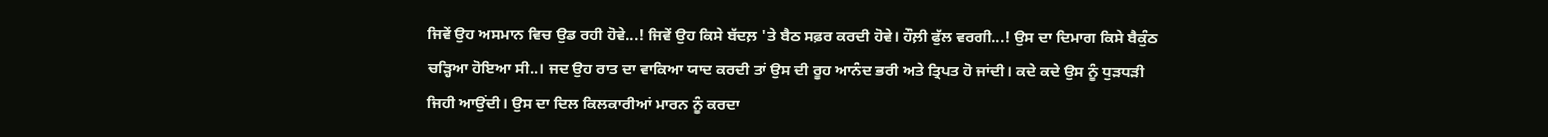ਜਿਵੇਂ ਉਹ ਅਸਮਾਨ ਵਿਚ ਉਡ ਰਹੀ ਹੋਵੇ...! ਜਿਵੇਂ ਉਹ ਕਿਸੇ ਬੱਦਲ਼ 'ਤੇ ਬੈਠ ਸਫ਼ਰ ਕਰਦੀ ਹੋਵੇ। ਹੌਲ਼ੀ ਫੁੱਲ ਵਰਗੀ...! ਉਸ ਦਾ ਦਿਮਾਗ ਕਿਸੇ ਬੈਕੁੰਠ ਚੜ੍ਹਿਆ ਹੋਇਆ ਸੀ..। ਜਦ ਉਹ ਰਾਤ ਦਾ ਵਾਕਿਆ ਯਾਦ ਕਰਦੀ ਤਾਂ ਉਸ ਦੀ ਰੂਹ ਆਨੰਦ ਭਰੀ ਅਤੇ ਤ੍ਰਿਪਤ ਹੋ ਜਾਂਦੀ। ਕਦੇ ਕਦੇ ਉਸ ਨੂੰ ਧੁੜਧੜੀ ਜਿਹੀ ਆਉਂਦੀ। ਉਸ ਦਾ ਦਿਲ ਕਿਲਕਾਰੀਆਂ ਮਾਰਨ ਨੂੰ ਕਰਦਾ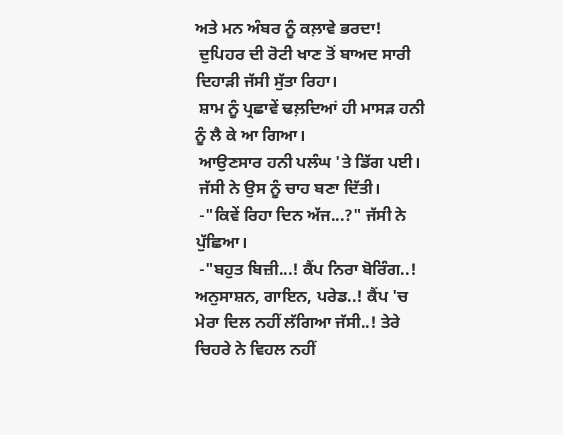ਅਤੇ ਮਨ ਅੰਬਰ ਨੂੰ ਕਲ਼ਾਵੇ ਭਰਦਾ!
 ਦੁਪਿਹਰ ਦੀ ਰੋਟੀ ਖਾਣ ਤੋਂ ਬਾਅਦ ਸਾਰੀ ਦਿਹਾੜੀ ਜੱਸੀ ਸੁੱਤਾ ਰਿਹਾ।
 ਸ਼ਾਮ ਨੂੰ ਪ੍ਰਛਾਵੇਂ ਢਲ਼ਦਿਆਂ ਹੀ ਮਾਸੜ ਹਨੀ ਨੂੰ ਲੈ ਕੇ ਆ ਗਿਆ।
 ਆਉਣਸਾਰ ਹਨੀ ਪਲੰਘ 'ਤੇ ਡਿੱਗ ਪਈ।
 ਜੱਸੀ ਨੇ ਉਸ ਨੂੰ ਚਾਹ ਬਣਾ ਦਿੱਤੀ।
 -"ਕਿਵੇਂ ਰਿਹਾ ਦਿਨ ਅੱਜ...?" ਜੱਸੀ ਨੇ ਪੁੱਛਿਆ।
 -"ਬਹੁਤ ਬਿਜ਼ੀ...! ਕੈਂਪ ਨਿਰਾ ਬੋਰਿੰਗ..! ਅਨੁਸਾਸ਼ਨ, ਗਾਇਨ, ਪਰੇਡ..! ਕੈਂਪ 'ਚ ਮੇਰਾ ਦਿਲ ਨਹੀਂ ਲੱਗਿਆ ਜੱਸੀ..! ਤੇਰੇ ਚਿਹਰੇ ਨੇ ਵਿਹਲ ਨਹੀਂ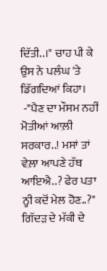ਦਿੱਤੀ..।" ਚਾਹ ਪੀ ਕੇ ਉਸ ਨੇ ਪਲੰਘ 'ਤੇ ਡਿੱਗਦਿਆਂ ਕਿਹਾ।
 -"ਪੈਣ ਦਾ ਮੌਸਮ ਨਹੀਂ ਮੋਤੀਆਂ ਆਲ਼ੀ ਸਰਕਾਰ..! ਮਸਾਂ ਤਾਂ ਵੇਲ਼ਾ ਆਪਣੇ ਹੱਥ ਆਇਐ..? ਫੇਰ ਪਤਾ ਨ੍ਹੀ ਕਦੋਂ ਮੇਲ ਹੋਣ..?" ਗਿੱਦੜ ਦੇ ਮੱਕੀ ਦੇ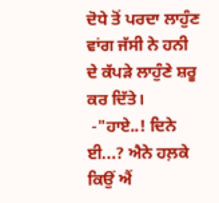ਦੋਧੇ ਤੋਂ ਪਰਦਾ ਲਾਹੁੰਣ ਵਾਂਗ ਜੱਸੀ ਨੇ ਹਨੀ ਦੇ ਕੱਪੜੇ ਲਾਹੁੰਣੇ ਸ਼ਰੂ ਕਰ ਦਿੱਤੇ।
 -"ਹਾਏ..! ਦਿਨੇ ਈ...? ਐਨੇ ਹਲ਼ਕੇ ਕਿਉਂ ਐਂ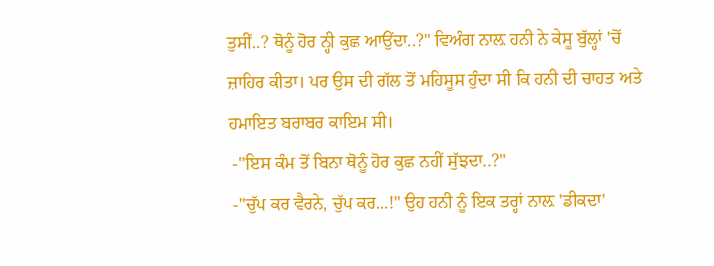ਤੁਸੀਂ..? ਥੋਨੂੰ ਹੋਰ ਨ੍ਹੀ ਕੁਛ ਆਉਂਦਾ..?" ਵਿਅੰਗ ਨਾਲ਼ ਹਨੀ ਨੇ ਕੇਸੂ ਬੁੱਲ੍ਹਾਂ 'ਚੋਂ ਜ਼ਾਹਿਰ ਕੀਤਾ। ਪਰ ਉਸ ਦੀ ਗੱਲ ਤੋਂ ਮਹਿਸੂਸ ਹੁੰਦਾ ਸੀ ਕਿ ਹਨੀ ਦੀ ਚਾਹਤ ਅਤੇ ਹਮਾਇਤ ਬਰਾਬਰ ਕਾਇਮ ਸੀ।
 -"ਇਸ ਕੰਮ ਤੋਂ ਬਿਨਾ ਥੋਨੂੰ ਹੋਰ ਕੁਛ ਨਹੀਂ ਸੁੱਝਦਾ..?"
 -"ਚੁੱਪ ਕਰ ਵੈਰਨੇ, ਚੁੱਪ ਕਰ...!" ਉਹ ਹਨੀ ਨੂੰ ਇਕ ਤਰ੍ਹਾਂ ਨਾਲ਼ 'ਡੀਕਦਾ'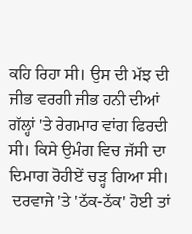ਕਹਿ ਰਿਹਾ ਸੀ। ਉਸ ਦੀ ਮੱਝ ਦੀ ਜੀਭ ਵਰਗੀ ਜੀਭ ਹਨੀ ਦੀਆਂ ਗੱਲ੍ਹਾਂ 'ਤੇ ਰੇਗਮਾਰ ਵਾਂਗ ਫਿਰਦੀ ਸੀ। ਕਿਸੇ ਉਮੰਗ ਵਿਚ ਜੱਸੀ ਦਾ ਦਿਮਾਗ ਰੋਹੀਏਂ ਚੜ੍ਹ ਗਿਆ ਸੀ।
 ਦਰਵਾਜੇ 'ਤੇ 'ਠੱਕ-ਠੱਕ' ਹੋਈ ਤਾਂ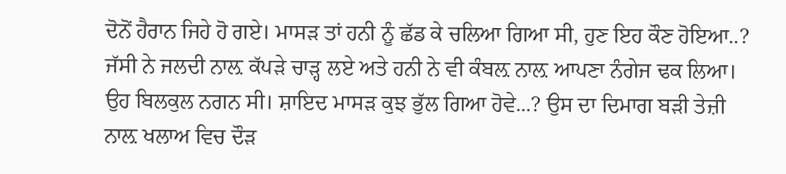ਦੋਨੋਂ ਹੈਰਾਨ ਜਿਹੇ ਹੋ ਗਏ। ਮਾਸੜ ਤਾਂ ਹਨੀ ਨੂੰ ਛੱਡ ਕੇ ਚਲਿਆ ਗਿਆ ਸੀ, ਹੁਣ ਇਹ ਕੌਣ ਹੋਇਆ..? ਜੱਸੀ ਨੇ ਜਲਦੀ ਨਾਲ਼ ਕੱਪੜੇ ਚਾੜ੍ਹ ਲਏ ਅਤੇ ਹਨੀ ਨੇ ਵੀ ਕੰਬਲ਼ ਨਾਲ਼ ਆਪਣਾ ਨੰਗੇਜ ਢਕ ਲਿਆ। ਉਹ ਬਿਲਕੁਲ ਨਗਨ ਸੀ। ਸ਼ਾਇਦ ਮਾਸੜ ਕੁਝ ਭੁੱਲ ਗਿਆ ਹੋਵੇ...? ਉਸ ਦਾ ਦਿਮਾਗ ਬੜੀ ਤੇਜ਼ੀ ਨਾਲ਼ ਖਲਾਅ ਵਿਚ ਦੌੜ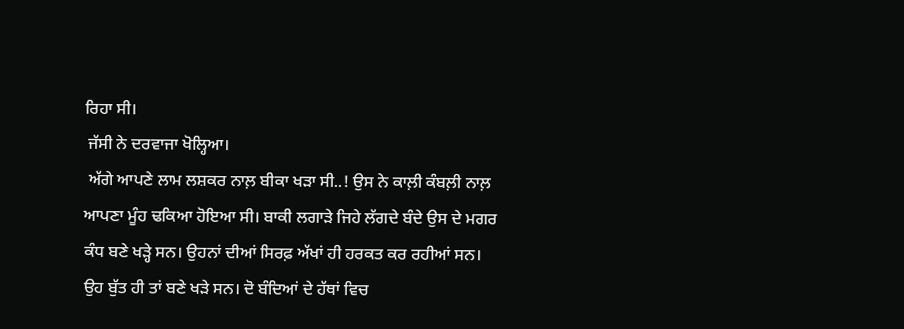ਰਿਹਾ ਸੀ।
 ਜੱਸੀ ਨੇ ਦਰਵਾਜਾ ਖੋਲ੍ਹਿਆ।
 ਅੱਗੇ ਆਪਣੇ ਲਾਮ ਲਸ਼ਕਰ ਨਾਲ਼ ਬੀਕਾ ਖੜਾ ਸੀ..! ਉਸ ਨੇ ਕਾਲ਼ੀ ਕੰਬਲ਼ੀ ਨਾਲ਼ ਆਪਣਾ ਮੂੰਹ ਢਕਿਆ ਹੋਇਆ ਸੀ। ਬਾਕੀ ਲਗਾੜੇ ਜਿਹੇ ਲੱਗਦੇ ਬੰਦੇ ਉਸ ਦੇ ਮਗਰ ਕੰਧ ਬਣੇ ਖੜ੍ਹੇ ਸਨ। ਉਹਨਾਂ ਦੀਆਂ ਸਿਰਫ਼ ਅੱਖਾਂ ਹੀ ਹਰਕਤ ਕਰ ਰਹੀਆਂ ਸਨ। ਉਹ ਬੁੱਤ ਹੀ ਤਾਂ ਬਣੇ ਖੜੇ ਸਨ। ਦੋ ਬੰਦਿਆਂ ਦੇ ਹੱਥਾਂ ਵਿਚ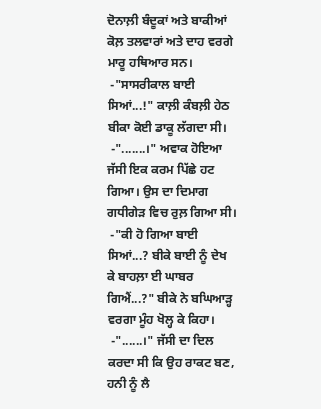ਦੋਨਾਲ਼ੀ ਬੰਦੂਕਾਂ ਅਤੇ ਬਾਕੀਆਂ ਕੋਲ਼ ਤਲਵਾਰਾਂ ਅਤੇ ਦਾਹ ਵਰਗੇ ਮਾਰੂ ਹਥਿਆਰ ਸਨ।
 -"ਸਾਸਰੀਕਾਲ ਬਾਈ ਸਿਆਂ...!" ਕਾਲ਼ੀ ਕੰਬਲ਼ੀ ਹੇਠ ਬੀਕਾ ਕੋਈ ਡਾਕੂ ਲੱਗਦਾ ਸੀ।
 -".......।" ਅਵਾਕ ਹੋਇਆ ਜੱਸੀ ਇਕ ਕਰਮ ਪਿੱਛੇ ਹਟ ਗਿਆ। ਉਸ ਦਾ ਦਿਮਾਗ ਗਧੀਗੇੜ ਵਿਚ ਰੁਲ਼ ਗਿਆ ਸੀ।
 -"ਕੀ ਹੋ ਗਿਆ ਬਾਈ ਸਿਆਂ...? ਬੀਕੇ ਬਾਈ ਨੂੰ ਦੇਖ ਕੇ ਬਾਹਲ਼ਾ ਈ ਘਾਬਰ ਗਿਐਂ...?" ਬੀਕੇ ਨੇ ਬਘਿਆੜ੍ਹ ਵਰਗਾ ਮੂੰਹ ਖੋਲ੍ਹ ਕੇ ਕਿਹਾ।
 -"......।" ਜੱਸੀ ਦਾ ਦਿਲ ਕਰਦਾ ਸੀ ਕਿ ਉਹ ਰਾਕਟ ਬਣ, ਹਨੀ ਨੂੰ ਲੈ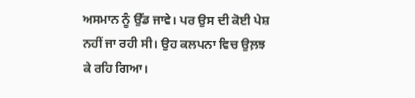ਅਸਮਾਨ ਨੂੰ ਉੱਡ ਜਾਵੇ। ਪਰ ਉਸ ਦੀ ਕੋਈ ਪੇਸ਼ ਨਹੀਂ ਜਾ ਰਹੀ ਸੀ। ਉਹ ਕਲਪਨਾ ਵਿਚ ਉਲ਼ਝ ਕੇ ਰਹਿ ਗਿਆ।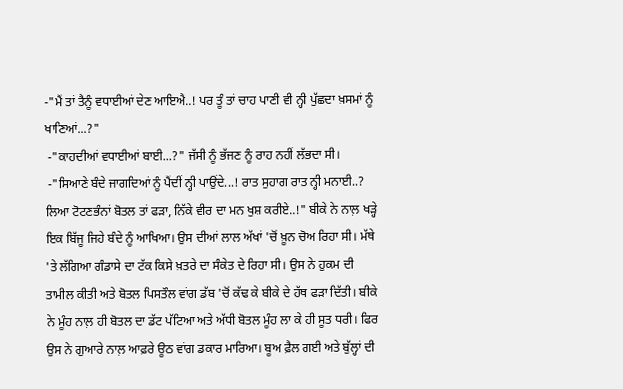-"ਮੈਂ ਤਾਂ ਤੈਨੂੰ ਵਧਾਈਆਂ ਦੇਣ ਆਇਐ..! ਪਰ ਤੂੰ ਤਾਂ ਚਾਹ ਪਾਣੀ ਵੀ ਨ੍ਹੀ ਪੁੱਛਦਾ ਖ਼ਸਮਾਂ ਨੂੰ ਖਾਣਿਆਂ...?"
 -"ਕਾਹਦੀਆਂ ਵਧਾਈਆਂ ਬਾਈ...?" ਜੱਸੀ ਨੂੰ ਭੱਜਣ ਨੂੰ ਰਾਹ ਨਹੀਂ ਲੱਭਦਾ ਸੀ।
 -"ਸਿਆਣੇ ਬੰਦੇ ਜਾਗਦਿਆਂ ਨੂੰ ਪੈਂਦੀਂ ਨ੍ਹੀ ਪਾਉਂਦੇ...! ਰਾਤ ਸੁਹਾਗ ਰਾਤ ਨ੍ਹੀ ਮਨਾਈ..? ਲਿਆ ਟੋਟਣਭੰਨਾਂ ਬੋਤਲ ਤਾਂ ਫੜਾ, ਨਿੱਕੇ ਵੀਰ ਦਾ ਮਨ ਖੁਸ਼ ਕਰੀਏ..!" ਬੀਕੇ ਨੇ ਨਾਲ਼ ਖੜ੍ਹੇ ਇਕ ਬਿੱਜੂ ਜਿਹੇ ਬੰਦੇ ਨੂੰ ਆਖਿਆ। ਉਸ ਦੀਆਂ ਲਾਲ ਅੱਖਾਂ 'ਚੋਂ ਖ਼ੂਨ ਚੋਅ ਰਿਹਾ ਸੀ। ਮੱਥੇ 'ਤੇ ਲੱਗਿਆ ਗੰਡਾਸੇ ਦਾ ਟੱਕ ਕਿਸੇ ਖ਼ਤਰੇ ਦਾ ਸੰਕੇਤ ਦੇ ਰਿਹਾ ਸੀ। ਉਸ ਨੇ ਹੁਕਮ ਦੀ ਤਾਮੀਲ ਕੀਤੀ ਅਤੇ ਬੋਤਲ ਪਿਸਤੌਲ ਵਾਂਗ ਡੱਬ 'ਚੋਂ ਕੱਢ ਕੇ ਬੀਕੇ ਦੇ ਹੱਥ ਫੜਾ ਦਿੱਤੀ। ਬੀਕੇ ਨੇ ਮੂੰਹ ਨਾਲ਼ ਹੀ ਬੋਤਲ ਦਾ ਡੱਟ ਪੱਟਿਆ ਅਤੇ ਅੱਧੀ ਬੋਤਲ ਮੂੰਹ ਲਾ ਕੇ ਹੀ ਸੂਤ ਧਰੀ। ਫਿਰ ਉਸ ਨੇ ਗੁਆਰੇ ਨਾਲ਼ ਆਫ਼ਰੇ ਊਠ ਵਾਂਗ ਡਕਾਰ ਮਾਰਿਆ। ਬੂਅ ਫ਼ੈਲ ਗਈ ਅਤੇ ਬੁੱਲ੍ਹਾਂ ਦੀ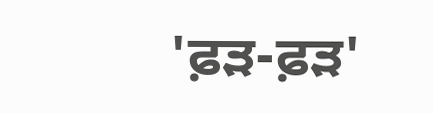'ਫ਼ੜ-ਫ਼ੜ'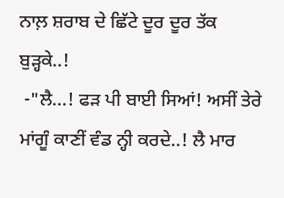ਨਾਲ਼ ਸ਼ਰਾਬ ਦੇ ਛਿੱਟੇ ਦੂਰ ਦੂਰ ਤੱਕ ਬੁੜ੍ਹਕੇ..!
 -"ਲੈ...! ਫੜ ਪੀ ਬਾਈ ਸਿਆਂ! ਅਸੀਂ ਤੇਰੇ ਮਾਂਗੂੰ ਕਾਣੀਂ ਵੰਡ ਨ੍ਹੀ ਕਰਦੇ..! ਲੈ ਮਾਰ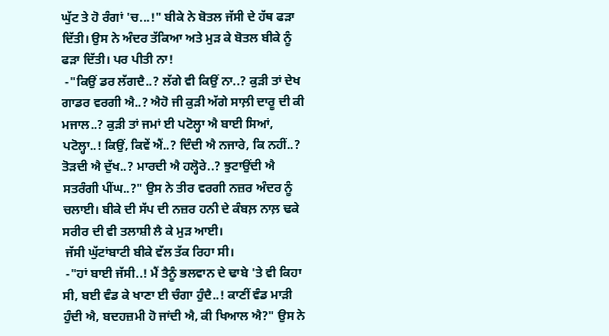ਘੁੱਟ ਤੇ ਹੋ ਰੰਗਾਂ 'ਚ...!" ਬੀਕੇ ਨੇ ਬੋਤਲ ਜੱਸੀ ਦੇ ਹੱਥ ਫੜਾ ਦਿੱਤੀ। ਉਸ ਨੇ ਅੰਦਰ ਤੱਕਿਆ ਅਤੇ ਮੁੜ ਕੇ ਬੋਤਲ ਬੀਕੇ ਨੂੰ ਫੜਾ ਦਿੱਤੀ। ਪਰ ਪੀਤੀ ਨਾ!
 -"ਕਿਉਂ ਡਰ ਲੱਗਦੈ..? ਲੱਗੇ ਵੀ ਕਿਉਂ ਨਾ..? ਕੁੜੀ ਤਾਂ ਦੇਖ ਗਾਡਰ ਵਰਗੀ ਐ..? ਐਹੋ ਜੀ ਕੁੜੀ ਅੱਗੇ ਸਾਲ਼ੀ ਦਾਰੂ ਦੀ ਕੀ ਮਜਾਲ..? ਕੁੜੀ ਤਾਂ ਜਮਾਂ ਈ ਪਟੋਲ੍ਹਾ ਐ ਬਾਈ ਸਿਆਂ, ਪਟੋਲ੍ਹਾ..! ਕਿਉਂ, ਕਿਵੇਂ ਐਂ..? ਦਿੰਦੀ ਐ ਨਜਾਰੇ, ਕਿ ਨਹੀਂ..? ਤੋੜਦੀ ਐ ਦੁੱਖ..? ਮਾਰਦੀ ਐ ਹਲ੍ਹੋਰੇ..? ਝੁਟਾਉਂਦੀ ਐ ਸਤਰੰਗੀ ਪੀਂਘ..?" ਉਸ ਨੇ ਤੀਰ ਵਰਗੀ ਨਜ਼ਰ ਅੰਦਰ ਨੂੰ ਚਲਾਈ। ਬੀਕੇ ਦੀ ਸੱਪ ਦੀ ਨਜ਼ਰ ਹਨੀ ਦੇ ਕੰਬਲ਼ ਨਾਲ਼ ਢਕੇ ਸਰੀਰ ਦੀ ਵੀ ਤਲਾਸ਼ੀ ਲੈ ਕੇ ਮੁੜ ਆਈ।
 ਜੱਸੀ ਘੁੱਟਾਂਬਾਟੀ ਬੀਕੇ ਵੱਲ ਤੱਕ ਰਿਹਾ ਸੀ।
 -"ਹਾਂ ਬਾਈ ਜੱਸੀ..! ਮੈਂ ਤੈਨੂੰ ਭਲਵਾਨ ਦੇ ਢਾਬੇ 'ਤੇ ਵੀ ਕਿਹਾ ਸੀ, ਬਈ ਵੰਡ ਕੇ ਖਾਣਾ ਈ ਚੰਗਾ ਹੁੰਦੈ..! ਕਾਣੀਂ ਵੰਡ ਮਾੜੀ ਹੁੰਦੀ ਐ, ਬਦਹਜ਼ਮੀ ਹੋ ਜਾਂਦੀ ਐ, ਕੀ ਖਿਆਲ ਐ?" ਉਸ ਨੇ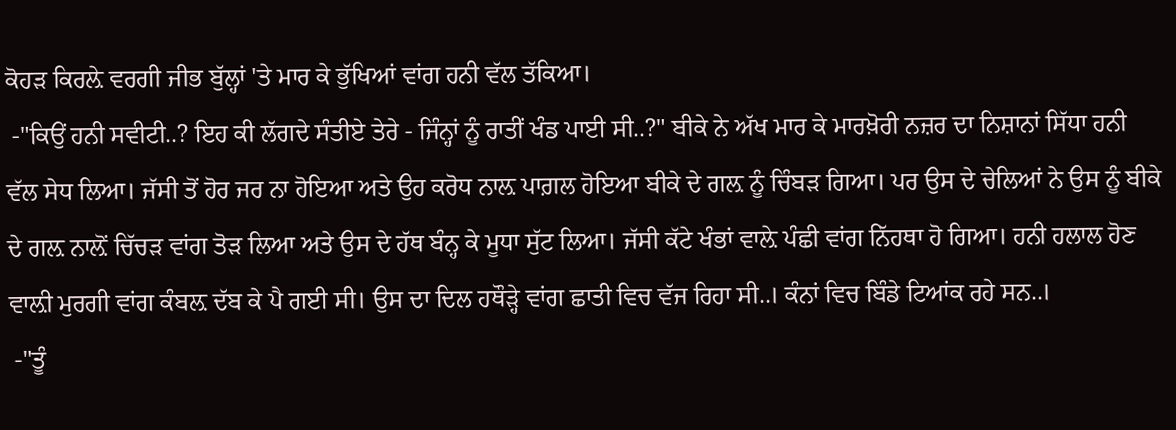ਕੋਹੜ ਕਿਰਲ਼ੇ ਵਰਗੀ ਜੀਭ ਬੁੱਲ੍ਹਾਂ 'ਤੇ ਮਾਰ ਕੇ ਭੁੱਖਿਆਂ ਵਾਂਗ ਹਨੀ ਵੱਲ ਤੱਕਿਆ।
 -"ਕਿਉਂ ਹਨੀ ਸਵੀਟੀ..? ਇਹ ਕੀ ਲੱਗਦੇ ਸੰਤੀਏ ਤੇਰੇ - ਜਿੰਨ੍ਹਾਂ ਨੂੰ ਰਾਤੀਂ ਖੰਡ ਪਾਈ ਸੀ..?" ਬੀਕੇ ਨੇ ਅੱਖ ਮਾਰ ਕੇ ਮਾਰਖ਼ੋਰੀ ਨਜ਼ਰ ਦਾ ਨਿਸ਼ਾਨਾਂ ਸਿੱਧਾ ਹਨੀ ਵੱਲ ਸੇਧ ਲਿਆ। ਜੱਸੀ ਤੋਂ ਹੋਰ ਜਰ ਨਾ ਹੋਇਆ ਅਤੇ ਉਹ ਕਰੋਧ ਨਾਲ਼ ਪਾਗ਼ਲ ਹੋਇਆ ਬੀਕੇ ਦੇ ਗਲ਼ ਨੂੰ ਚਿੰਬੜ ਗਿਆ। ਪਰ ਉਸ ਦੇ ਚੇਲਿਆਂ ਨੇ ਉਸ ਨੂੰ ਬੀਕੇ ਦੇ ਗਲ਼ ਨਾਲ਼ੋਂ ਚਿੱਚੜ ਵਾਂਗ ਤੋੜ ਲਿਆ ਅਤੇ ਉਸ ਦੇ ਹੱਥ ਬੰਨ੍ਹ ਕੇ ਮੂਧਾ ਸੁੱਟ ਲਿਆ। ਜੱਸੀ ਕੱਟੇ ਖੰਭਾਂ ਵਾਲ਼ੇ ਪੰਛੀ ਵਾਂਗ ਨਿੱਹਥਾ ਹੋ ਗਿਆ। ਹਨੀ ਹਲਾਲ ਹੋਣ ਵਾਲ਼ੀ ਮੁਰਗੀ ਵਾਂਗ ਕੰਬਲ਼ ਦੱਬ ਕੇ ਪੈ ਗਈ ਸੀ। ਉਸ ਦਾ ਦਿਲ ਹਥੌੜ੍ਹੇ ਵਾਂਗ ਛਾਤੀ ਵਿਚ ਵੱਜ ਰਿਹਾ ਸੀ..। ਕੰਨਾਂ ਵਿਚ ਬਿੰਡੇ ਟਿਆਂਕ ਰਹੇ ਸਨ..।
 -"ਤੂੰ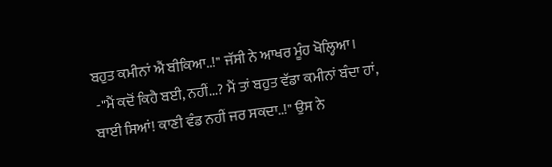ਬਹੁਤ ਕਮੀਨਾਂ ਐਂ ਬੀਕਿਆ..!" ਜੱਸੀ ਨੇ ਆਖਰ ਮੂੰਹ ਖੋਲ੍ਹਿਆ।
 -"ਮੈਂ ਕਦੋਂ ਕਿਹੈ ਬਈ, ਨਹੀਂ...? ਮੈਂ ਤਾਂ ਬਹੁਤ ਵੱਡਾ ਕਮੀਨਾਂ ਬੰਦਾ ਹਾਂ, ਬਾਈ ਸਿਆਂ! ਕਾਣੀ ਵੰਡ ਨਹੀਂ ਜਰ ਸਕਦਾ..!" ਉਸ ਨੇ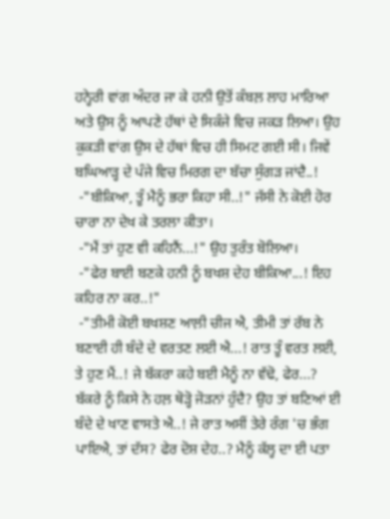ਹਨ੍ਹੇਰੀ ਵਾਂਗ ਅੰਦਰ ਜਾ ਕੇ ਹਨੀ ਉਤੋਂ ਕੰਬਲ਼ ਲਾਹ ਮਾਰਿਆ ਅਤੇ ਉਸ ਨੂੰ ਆਪਣੇ ਹੱਥਾਂ ਦੇ ਸਿਕੰਜੇ ਵਿਚ ਜਕੜ ਲਿਆ। ਉਹ ਕੁਕੜੀ ਵਾਂਗ ਉਸ ਦੇ ਹੱਥਾਂ ਵਿਚ ਹੀ ਸਿਮਟ ਗਈ ਸੀ। ਜਿਵੇਂ ਬਘਿਆੜ੍ਹ ਦੇ ਪੰਜੇ ਵਿਚ ਮਿਰਗ ਦਾ ਬੱਚਾ ਸੁੰਗੜ ਜਾਂਦੈ..!
 -"ਬੀਕਿਆ, ਤੂੰ ਮੈਨੂੰ ਭਰਾ ਕਿਹਾ ਸੀ..!" ਜੱਸੀ ਨੇ ਕੋਈ ਹੋਰ ਚਾਰਾ ਨਾ ਦੇਖ ਕੇ ਤਰਲਾ ਕੀਤਾ।
 -"ਮੈਂ ਤਾਂ ਹੁਣ ਵੀ ਕਹਿਨੈਂ...!" ਉਹ ਤੁਰੰਤ ਬੋਲਿਆ।
 -"ਫੇਰ ਬਾਈ ਬਣਕੇ ਹਨੀ ਨੂੰ ਬਖਸ਼ ਦੇਹ ਬੀਕਿਆ...! ਇਹ ਕਹਿਰ ਨਾ ਕਰ..!"
 -"ਤੀਮੀ ਕੋਈ ਬਖਸ਼ਣ ਆਲ਼ੀ ਚੀਜ ਐ, ਤੀਮੀ ਤਾਂ ਰੱਬ ਨੇ ਬਣਾਈ ਹੀ ਬੰਦੇ ਦੇ ਵਰਤਣ ਲਈ ਐ...! ਰਾਤ ਤੂੰ ਵਰਤ ਲਈ, ਤੇ ਹੁਣ ਮੈਂ..! ਜੇ ਬੱਕਰਾ ਕਹੇ ਬਈ ਮੈਨੂੰ ਨਾ ਵੱਢੋ, ਫੇਰ...? ਬੱਕਰੇ ਨੂੰ ਕਿਸੇ ਨੇ ਹਲ਼ ਥੋੜ੍ਹੋ ਜੋੜਨਾਂ ਹੁੰਦੈ? ਉਹ ਤਾਂ ਬਣਿਆਂ ਈ ਬੰਦੇ ਦੇ ਖਾਣ ਵਾਸਤੇ ਐ..! ਜੇ ਰਾਤ ਅਸੀਂ ਤੇਰੇ ਰੰਗ 'ਚ ਭੰਗ ਪਾਇਐ, ਤਾਂ ਦੱਸ? ਫੇਰ ਦੋਸ਼ ਦੇਹ..? ਮੈਨੂੰ ਕੱਲ੍ਹ ਦਾ ਈ ਪਤਾ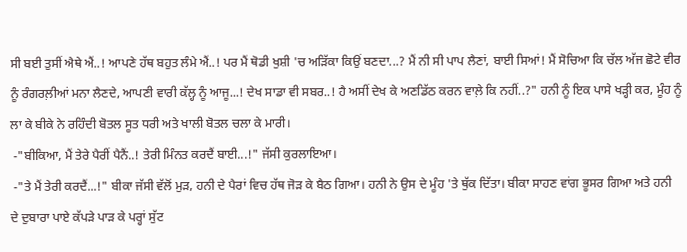ਸੀ ਬਈ ਤੁਸੀਂ ਐਥੇ ਐਂ..! ਆਪਣੇ ਹੱਥ ਬਹੁਤ ਲੰਮੇ ਐਂ..! ਪਰ ਮੈਂ ਥੋਡੀ ਖੁਸ਼ੀ 'ਚ ਅੜਿੱਕਾ ਕਿਉਂ ਬਣਦਾ...? ਮੈਂ ਨੀ ਸੀ ਪਾਪ ਲੈਣਾਂ, ਬਾਈ ਸਿਆਂ! ਮੈਂ ਸੋਚਿਆ ਕਿ ਚੱਲ ਅੱਜ ਛੋਟੇ ਵੀਰ ਨੂੰ ਰੰਗਰਲ਼ੀਆਂ ਮਨਾ ਲੈਣਦੇ, ਆਪਣੀ ਵਾਰੀ ਕੱਲ੍ਹ ਨੂੰ ਆਜੂ...! ਦੇਖ ਸਾਡਾ ਵੀ ਸਬਰ..! ਹੈ ਅਸੀਂ ਦੇਖ ਕੇ ਅਣਡਿੱਠ ਕਰਨ ਵਾਲ਼ੇ ਕਿ ਨਹੀਂ..?" ਹਨੀ ਨੂੰ ਇਕ ਪਾਸੇ ਖੜ੍ਹੀ ਕਰ, ਮੂੰਹ ਨੂੰ ਲਾ ਕੇ ਬੀਕੇ ਨੇ ਰਹਿੰਦੀ ਬੋਤਲ ਸੂਤ ਧਰੀ ਅਤੇ ਖਾਲੀ ਬੋਤਲ ਚਲਾ ਕੇ ਮਾਰੀ।
 -"ਬੀਕਿਆ, ਮੈਂ ਤੇਰੇ ਪੈਰੀਂ ਪੈਨੈਂ..! ਤੇਰੀ ਮਿੰਨਤ ਕਰਦੈਂ ਬਾਈ...!" ਜੱਸੀ ਕੁਰਲਾਇਆ।
 -"ਤੇ ਮੈਂ ਤੇਰੀ ਕਰਦੈਂ...!" ਬੀਕਾ ਜੱਸੀ ਵੱਲੋਂ ਮੁੜ, ਹਨੀ ਦੇ ਪੈਰਾਂ ਵਿਚ ਹੱਥ ਜੋੜ ਕੇ ਬੈਠ ਗਿਆ। ਹਨੀ ਨੇ ਉਸ ਦੇ ਮੂੰਹ 'ਤੇ ਥੁੱਕ ਦਿੱਤਾ। ਬੀਕਾ ਸਾਹਣ ਵਾਂਗ ਭੂਸਰ ਗਿਆ ਅਤੇ ਹਨੀ ਦੇ ਦੁਬਾਰਾ ਪਾਏ ਕੱਪੜੇ ਪਾੜ ਕੇ ਪਰ੍ਹਾਂ ਸੁੱਟ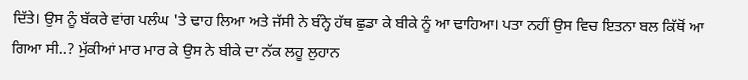ਦਿੱਤੇ। ਉਸ ਨੂੰ ਬੱਕਰੇ ਵਾਂਗ ਪਲੰਘ 'ਤੇ ਢਾਹ ਲਿਆ ਅਤੇ ਜੱਸੀ ਨੇ ਬੰਨ੍ਹੇ ਹੱਥ ਛੁਡਾ ਕੇ ਬੀਕੇ ਨੂੰ ਆ ਢਾਹਿਆ। ਪਤਾ ਨਹੀਂ ਉਸ ਵਿਚ ਇਤਨਾ ਬਲ ਕਿੱਥੋਂ ਆ ਗਿਆ ਸੀ..? ਮੁੱਕੀਆਂ ਮਾਰ ਮਾਰ ਕੇ ਉਸ ਨੇ ਬੀਕੇ ਦਾ ਨੱਕ ਲਹੂ ਲੁਹਾਨ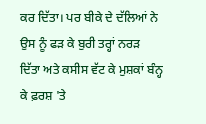ਕਰ ਦਿੱਤਾ। ਪਰ ਬੀਕੇ ਦੇ ਦੱਲਿਆਂ ਨੇ ਉਸ ਨੂੰ ਫੜ ਕੇ ਬੁਰੀ ਤਰ੍ਹਾਂ ਨਰੜ ਦਿੱਤਾ ਅਤੇ ਕਸੀਸ ਵੱਟ ਕੇ ਮੁਸ਼ਕਾਂ ਬੰਨ੍ਹ ਕੇ ਫ਼ਰਸ਼ 'ਤੇ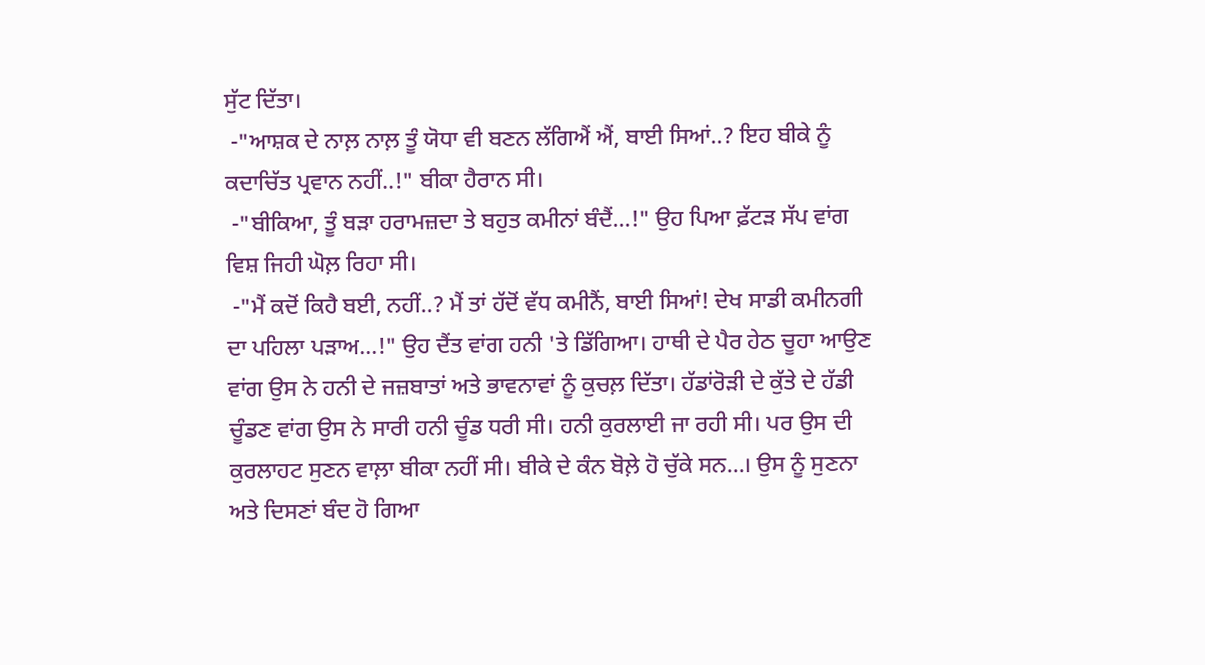ਸੁੱਟ ਦਿੱਤਾ।
 -"ਆਸ਼ਕ ਦੇ ਨਾਲ਼ ਨਾਲ਼ ਤੂੰ ਯੋਧਾ ਵੀ ਬਣਨ ਲੱਗਿਐਂ ਐਂ, ਬਾਈ ਸਿਆਂ..? ਇਹ ਬੀਕੇ ਨੂੰ ਕਦਾਚਿੱਤ ਪ੍ਰਵਾਨ ਨਹੀਂ..!" ਬੀਕਾ ਹੈਰਾਨ ਸੀ।
 -"ਬੀਕਿਆ, ਤੂੰ ਬੜਾ ਹਰਾਮਜ਼ਦਾ ਤੇ ਬਹੁਤ ਕਮੀਨਾਂ ਬੰਦੈਂ...!" ਉਹ ਪਿਆ ਫ਼ੱਟੜ ਸੱਪ ਵਾਂਗ ਵਿਸ਼ ਜਿਹੀ ਘੋਲ਼ ਰਿਹਾ ਸੀ।
 -"ਮੈਂ ਕਦੋਂ ਕਿਹੈ ਬਈ, ਨਹੀਂ..? ਮੈਂ ਤਾਂ ਹੱਦੋਂ ਵੱਧ ਕਮੀਨੈਂ, ਬਾਈ ਸਿਆਂ! ਦੇਖ ਸਾਡੀ ਕਮੀਨਗੀ ਦਾ ਪਹਿਲਾ ਪੜਾਅ...!" ਉਹ ਦੈਂਤ ਵਾਂਗ ਹਨੀ 'ਤੇ ਡਿੱਗਿਆ। ਹਾਥੀ ਦੇ ਪੈਰ ਹੇਠ ਚੂਹਾ ਆਉਣ ਵਾਂਗ ਉਸ ਨੇ ਹਨੀ ਦੇ ਜਜ਼ਬਾਤਾਂ ਅਤੇ ਭਾਵਨਾਵਾਂ ਨੂੰ ਕੁਚਲ਼ ਦਿੱਤਾ। ਹੱਡਾਂਰੋੜੀ ਦੇ ਕੁੱਤੇ ਦੇ ਹੱਡੀ ਚੂੰਡਣ ਵਾਂਗ ਉਸ ਨੇ ਸਾਰੀ ਹਨੀ ਚੂੰਡ ਧਰੀ ਸੀ। ਹਨੀ ਕੁਰਲਾਈ ਜਾ ਰਹੀ ਸੀ। ਪਰ ਉਸ ਦੀ ਕੁਰਲਾਹਟ ਸੁਣਨ ਵਾਲ਼ਾ ਬੀਕਾ ਨਹੀਂ ਸੀ। ਬੀਕੇ ਦੇ ਕੰਨ ਬੋਲ਼ੇ ਹੋ ਚੁੱਕੇ ਸਨ...। ਉਸ ਨੂੰ ਸੁਣਨਾ ਅਤੇ ਦਿਸਣਾਂ ਬੰਦ ਹੋ ਗਿਆ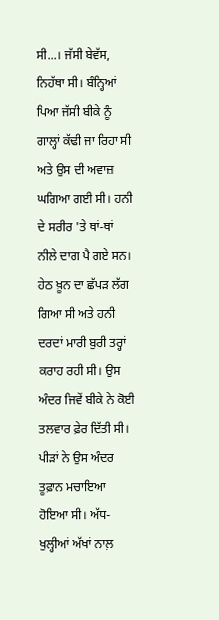ਸੀ...। ਜੱਸੀ ਬੇਵੱਸ, ਨਿਹੱਥਾ ਸੀ। ਬੰਨ੍ਹਿਆਂ ਪਿਆ ਜੱਸੀ ਬੀਕੇ ਨੂੰ ਗਾਲ੍ਹਾਂ ਕੱਢੀ ਜਾ ਰਿਹਾ ਸੀ ਅਤੇ ਉਸ ਦੀ ਅਵਾਜ਼ ਘਗਿਆ ਗਈ ਸੀ। ਹਨੀ ਦੇ ਸਰੀਰ 'ਤੇ ਥਾਂ-ਥਾਂ ਨੀਲੇ ਦਾਗ ਪੈ ਗਏ ਸਨ। ਹੇਠ ਖ਼ੂਨ ਦਾ ਛੱਪੜ ਲੱਗ ਗਿਆ ਸੀ ਅਤੇ ਹਨੀ ਦਰਦਾਂ ਮਾਰੀ ਬੁਰੀ ਤਰ੍ਹਾਂ ਕਰਾਹ ਰਹੀ ਸੀ। ਉਸ ਅੰਦਰ ਜਿਵੇਂ ਬੀਕੇ ਨੇ ਕੋਈ ਤਲਵਾਰ ਫ਼ੇਰ ਦਿੱਤੀ ਸੀ। ਪੀੜਾਂ ਨੇ ਉਸ ਅੰਦਰ ਤੂਫ਼ਾਨ ਮਚਾਇਆ ਹੋਇਆ ਸੀ। ਅੱਧ-ਖੁਲ੍ਹੀਆਂ ਅੱਖਾਂ ਨਾਲ਼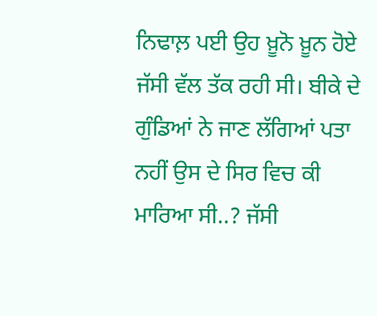ਨਿਢਾਲ਼ ਪਈ ਉਹ ਖ਼ੂਨੋ ਖ਼ੂਨ ਹੋਏ ਜੱਸੀ ਵੱਲ ਤੱਕ ਰਹੀ ਸੀ। ਬੀਕੇ ਦੇ ਗੁੰਡਿਆਂ ਨੇ ਜਾਣ ਲੱਗਿਆਂ ਪਤਾ ਨਹੀਂ ਉਸ ਦੇ ਸਿਰ ਵਿਚ ਕੀ ਮਾਰਿਆ ਸੀ..? ਜੱਸੀ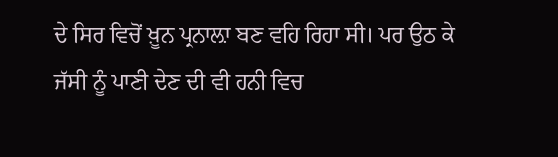ਦੇ ਸਿਰ ਵਿਚੋਂ ਖ਼ੂਨ ਪ੍ਰਨਾਲ਼ਾ ਬਣ ਵਹਿ ਰਿਹਾ ਸੀ। ਪਰ ਉਠ ਕੇ ਜੱਸੀ ਨੂੰ ਪਾਣੀ ਦੇਣ ਦੀ ਵੀ ਹਨੀ ਵਿਚ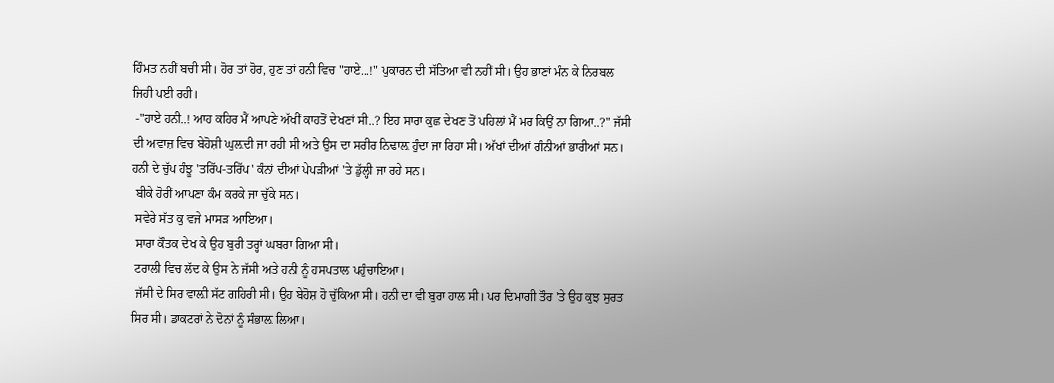ਹਿੰਮਤ ਨਹੀਂ ਬਚੀ ਸੀ। ਹੋਰ ਤਾਂ ਹੋਰ, ਹੁਣ ਤਾਂ ਹਨੀ ਵਿਚ "ਹਾਏ...!" ਪੁਕਾਰਨ ਦੀ ਸੱਤਿਆ ਵੀ ਨਹੀਂ ਸੀ। ਉਹ ਭਾਣਾਂ ਮੰਨ ਕੇ ਨਿਰਬਲ ਜਿਹੀ ਪਈ ਰਹੀ।
 -"ਹਾਏ ਹਨੀ..! ਆਹ ਕਹਿਰ ਮੈਂ ਆਪਣੇ ਅੱਖੀਂ ਕਾਹਤੋਂ ਦੇਖਣਾਂ ਸੀ..? ਇਹ ਸਾਰਾ ਕੁਛ ਦੇਖਣ ਤੋਂ ਪਹਿਲਾਂ ਮੈਂ ਮਰ ਕਿਉਂ ਨਾ ਗਿਆ..?" ਜੱਸੀ ਦੀ ਅਵਾਜ਼ ਵਿਚ ਬੇਹੋਸ਼ੀ ਘੁਲ਼ਦੀ ਜਾ ਰਹੀ ਸੀ ਅਤੇ ਉਸ ਦਾ ਸਰੀਰ ਨਿਢਾਲ਼ ਹੁੰਦਾ ਜਾ ਰਿਹਾ ਸੀ। ਅੱਖਾਂ ਦੀਆਂ ਗੰਨੀਆਂ ਭਾਰੀਆਂ ਸਨ। ਹਨੀ ਦੇ ਚੁੱਪ ਹੰਝੂ 'ਤਰਿੱਪ-ਤਰਿੱਪ' ਕੰਨਾਂ ਦੀਆਂ ਪੇਪੜੀਆਂ 'ਤੇ ਡੁੱਲ੍ਹੀ ਜਾ ਰਹੇ ਸਨ।
 ਬੀਕੇ ਹੋਰੀਂ ਆਪਣਾ ਕੰਮ ਕਰਕੇ ਜਾ ਚੁੱਕੇ ਸਨ।
 ਸਵੇਰੇ ਸੱਤ ਕੁ ਵਜੇ ਮਾਸੜ ਆਇਆ।
 ਸਾਰਾ ਕੌਤਕ ਦੇਖ ਕੇ ਉਹ ਬੁਰੀ ਤਰ੍ਹਾਂ ਘਬਰਾ ਗਿਆ ਸੀ।
 ਟਰਾਲੀ ਵਿਚ ਲੱਦ ਕੇ ਉਸ ਨੇ ਜੱਸੀ ਅਤੇ ਹਨੀ ਨੂੰ ਹਸਪਤਾਲ ਪਹੁੰਚਾਇਆ।
 ਜੱਸੀ ਦੇ ਸਿਰ ਵਾਲ਼ੀ ਸੱਟ ਗਹਿਰੀ ਸੀ। ਉਹ ਬੇਹੋਸ਼ ਹੋ ਚੁੱਕਿਆ ਸੀ। ਹਨੀ ਦਾ ਵੀ ਬੁਰਾ ਹਾਲ ਸੀ। ਪਰ ਦਿਮਾਗੀ ਤੌਰ 'ਤੇ ਉਹ ਕੁਝ ਸੁਰਤ ਸਿਰ ਸੀ। ਡਾਕਟਰਾਂ ਨੇ ਦੋਨਾਂ ਨੂੰ ਸੰਭਾਲ਼ ਲਿਆ।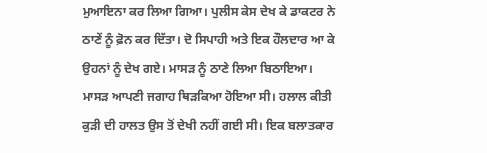ਮੁਆਇਨਾ ਕਰ ਲਿਆ ਗਿਆ। ਪੁਲੀਸ ਕੇਸ ਦੇਖ ਕੇ ਡਾਕਟਰ ਨੇ ਠਾਣੇਂ ਨੂੰ ਫ਼ੋਨ ਕਰ ਦਿੱਤਾ। ਦੋ ਸਿਪਾਹੀ ਅਤੇ ਇਕ ਹੌਲਦਾਰ ਆ ਕੇ ਉਹਨਾਂ ਨੂੰ ਦੇਖ ਗਏ। ਮਾਸੜ ਨੂੰ ਠਾਣੇ ਲਿਆ ਬਿਠਾਇਆ। ਮਾਸੜ ਆਪਣੀ ਜਗਾਹ ਥਿੜਕਿਆ ਹੋਇਆ ਸੀ। ਹਲਾਲ ਕੀਤੀ ਕੁੜੀ ਦੀ ਹਾਲਤ ਉਸ ਤੋਂ ਦੇਖੀ ਨਹੀਂ ਗਈ ਸੀ। ਇਕ ਬਲਾਤਕਾਰ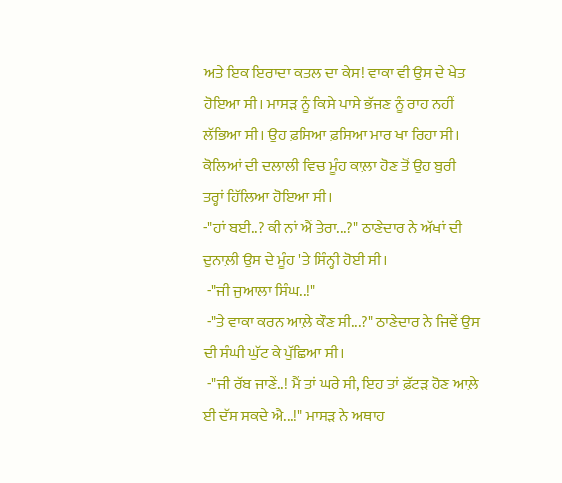ਅਤੇ ਇਕ ਇਰਾਦਾ ਕਤਲ ਦਾ ਕੇਸ! ਵਾਕਾ ਵੀ ਉਸ ਦੇ ਖੇਤ ਹੋਇਆ ਸੀ। ਮਾਸੜ ਨੂੰ ਕਿਸੇ ਪਾਸੇ ਭੱਜਣ ਨੂੰ ਰਾਹ ਨਹੀਂ ਲੱਭਿਆ ਸੀ। ਉਹ ਫ਼ਸਿਆ ਫ਼ਸਿਆ ਮਾਰ ਖਾ ਰਿਹਾ ਸੀ। ਕੋਲਿਆਂ ਦੀ ਦਲਾਲੀ ਵਿਚ ਮੂੰਹ ਕਾਲ਼ਾ ਹੋਣ ਤੋਂ ਉਹ ਬੁਰੀ ਤਰ੍ਹਾਂ ਹਿੱਲਿਆ ਹੋਇਆ ਸੀ।
-"ਹਾਂ ਬਈ..? ਕੀ ਨਾਂ ਐਂ ਤੇਰਾ...?" ਠਾਣੇਦਾਰ ਨੇ ਅੱਖਾਂ ਦੀ ਦੁਨਾਲ਼ੀ ਉਸ ਦੇ ਮੂੰਹ 'ਤੇ ਸਿੰਨ੍ਹੀ ਹੋਈ ਸੀ।
 -"ਜੀ ਜੁਆਲਾ ਸਿੰਘ..!"
 -"ਤੇ ਵਾਕਾ ਕਰਨ ਆਲ਼ੇ ਕੌਣ ਸੀ...?" ਠਾਣੇਦਾਰ ਨੇ ਜਿਵੇਂ ਉਸ ਦੀ ਸੰਘੀ ਘੁੱਟ ਕੇ ਪੁੱਛਿਆ ਸੀ।
 -"ਜੀ ਰੱਬ ਜਾਣੇਂ..! ਮੈਂ ਤਾਂ ਘਰੇ ਸੀ, ਇਹ ਤਾਂ ਫ਼ੱਟੜ ਹੋਣ ਆਲ਼ੇ ਈ ਦੱਸ ਸਕਦੇ ਐ...!" ਮਾਸੜ ਨੇ ਅਥਾਹ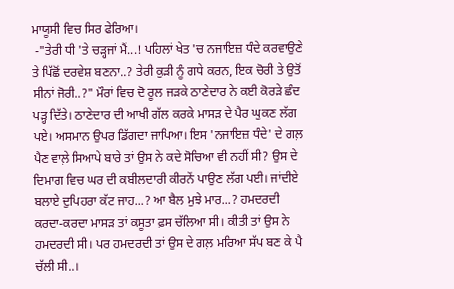ਮਾਯੂਸੀ ਵਿਚ ਸਿਰ ਫੇਰਿਆ।
 -"ਤੇਰੀ ਧੀ 'ਤੇ ਚੜ੍ਹਜਾਂ ਮੈਂ...! ਪਹਿਲਾਂ ਖੇਤ 'ਚ ਨਜਾਇਜ਼ ਧੰਦੇ ਕਰਵਾਉਣੇ ਤੇ ਪਿੱਛੋਂ ਦਰਵੇਸ਼ ਬਣਨਾ..? ਤੇਰੀ ਕੁੜੀ ਨੂੰ ਗਧੇ ਕਰਨ, ਇਕ ਚੋਰੀ ਤੇ ਉਤੋਂ ਸੀਨਾਂ ਜੋਰੀ..?" ਮੌਰਾਂ ਵਿਚ ਦੋ ਰੂਲ ਜੜਕੇ ਠਾਣੇਦਾਰ ਨੇ ਕਈ ਕੋਰੜੇ ਛੰਦ ਪੜ੍ਹ ਦਿੱਤੇ। ਠਾਣੇਦਾਰ ਦੀ ਆਖੀ ਗੱਲ ਕਰਕੇ ਮਾਸੜ ਦੇ ਪੈਰ ਘੁਕਣ ਲੱਗ ਪਏ। ਅਸਮਾਨ ਉਪਰ ਡਿੱਗਦਾ ਜਾਪਿਆ। ਇਸ 'ਨਜਾਇਜ਼ ਧੰਦੇ' ਦੇ ਗਲ਼ ਪੈਣ ਵਾਲ਼ੇ ਸਿਆਪੇ ਬਾਰੇ ਤਾਂ ਉਸ ਨੇ ਕਦੇ ਸੋਚਿਆ ਵੀ ਨਹੀਂ ਸੀ? ਉਸ ਦੇ ਦਿਮਾਗ ਵਿਚ ਘਰ ਦੀ ਕਬੀਲਦਾਰੀ ਕੀਰਨੇਂ ਪਾਉਣ ਲੱਗ ਪਈ। ਜਾਂਦੀਏ ਬਲਾਏ ਦੁਪਿਹਰਾ ਕੱਟ ਜਾਹ...? ਆ ਬੈਲ ਮੁਝੇ ਮਾਰ...? ਹਮਦਰਦੀ ਕਰਦਾ-ਕਰਦਾ ਮਾਸੜ ਤਾਂ ਕਸੂਤਾ ਫ਼ਸ ਚੱਲਿਆ ਸੀ। ਕੀਤੀ ਤਾਂ ਉਸ ਨੇ ਹਮਦਰਦੀ ਸੀ। ਪਰ ਹਮਦਰਦੀ ਤਾਂ ਉਸ ਦੇ ਗਲ਼ ਮਰਿਆ ਸੱਪ ਬਣ ਕੇ ਪੈ ਚੱਲੀ ਸੀ..।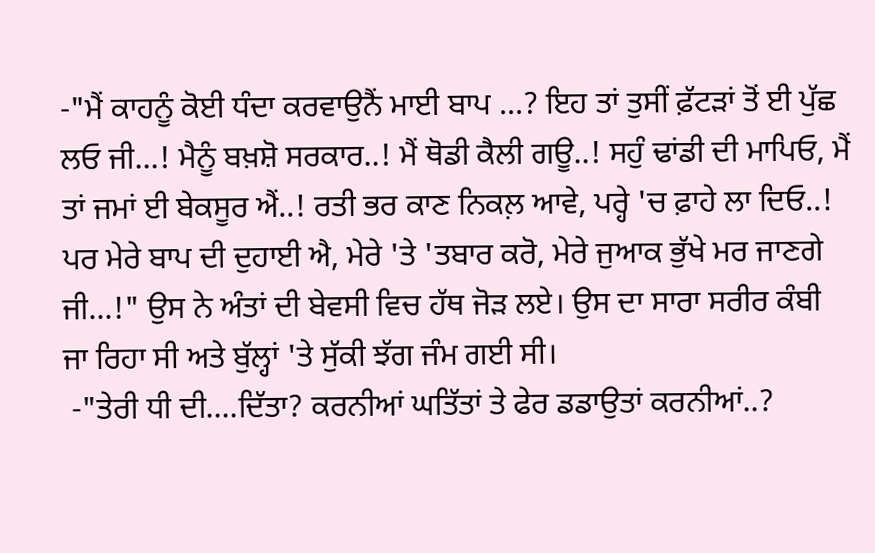-"ਮੈਂ ਕਾਹਨੂੰ ਕੋਈ ਧੰਦਾ ਕਰਵਾਉਨੈਂ ਮਾਈ ਬਾਪ ...? ਇਹ ਤਾਂ ਤੁਸੀਂ ਫ਼ੱਟੜਾਂ ਤੋਂ ਈ ਪੁੱਛ ਲਓ ਜੀ...! ਮੈਨੂੰ ਬਖ਼ਸ਼ੋ ਸਰਕਾਰ..! ਮੈਂ ਥੋਡੀ ਕੈਲੀ ਗਊ..! ਸਹੁੰ ਢਾਂਡੀ ਦੀ ਮਾਪਿਓ, ਮੈਂ ਤਾਂ ਜਮਾਂ ਈ ਬੇਕਸੂਰ ਐਂ..! ਰਤੀ ਭਰ ਕਾਣ ਨਿਕਲ਼ ਆਵੇ, ਪਰ੍ਹੇ 'ਚ ਫ਼ਾਹੇ ਲਾ ਦਿਓ..! ਪਰ ਮੇਰੇ ਬਾਪ ਦੀ ਦੁਹਾਈ ਐ, ਮੇਰੇ 'ਤੇ 'ਤਬਾਰ ਕਰੋ, ਮੇਰੇ ਜੁਆਕ ਭੁੱਖੇ ਮਰ ਜਾਣਗੇ ਜੀ...!" ਉਸ ਨੇ ਅੰਤਾਂ ਦੀ ਬੇਵਸੀ ਵਿਚ ਹੱਥ ਜੋੜ ਲਏ। ਉਸ ਦਾ ਸਾਰਾ ਸਰੀਰ ਕੰਬੀ ਜਾ ਰਿਹਾ ਸੀ ਅਤੇ ਬੁੱਲ੍ਹਾਂ 'ਤੇ ਸੁੱਕੀ ਝੱਗ ਜੰਮ ਗਈ ਸੀ।
 -"ਤੇਰੀ ਧੀ ਦੀ....ਦਿੱਤਾ? ਕਰਨੀਆਂ ਘਤਿੱਤਾਂ ਤੇ ਫੇਰ ਡਡਾਉਤਾਂ ਕਰਨੀਆਂ..?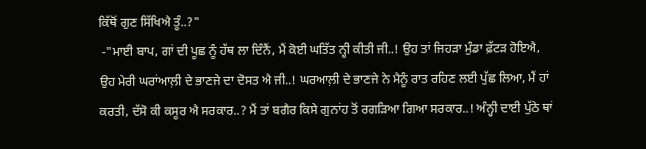ਕਿੱਥੋਂ ਗੁਣ ਸਿੱਖਿਐ ਤੂੰ..?"
 -"ਮਾਈ ਬਾਪ, ਗਾਂ ਦੀ ਪੂਛ ਨੂੰ ਹੱਥ ਲਾ ਦਿੰਨੈਂ, ਮੈਂ ਕੋਈ ਘਤਿੱਤ ਨ੍ਹੀ ਕੀਤੀ ਜੀ..! ਉਹ ਤਾਂ ਜਿਹੜਾ ਮੁੰਡਾ ਫ਼ੱਟੜ ਹੋਇਐ, ਉਹ ਮੇਰੀ ਘਰਾਂਆਲ਼ੀ ਦੇ ਭਾਣਜੇ ਦਾ ਦੋਸਤ ਐ ਜੀ..! ਘਰਆਲ਼ੀ ਦੇ ਭਾਣਜੇ ਨੇ ਮੈਨੂੰ ਰਾਤ ਰਹਿਣ ਲਈ ਪੁੱਛ ਲਿਆ, ਮੈਂ ਹਾਂ ਕਰਤੀ, ਦੱਸੋ ਕੀ ਕਸੂਰ ਐ ਸਰਕਾਰ..? ਮੈਂ ਤਾਂ ਬਗੈਰ ਕਿਸੇ ਗੁਨਾਂਹ ਤੋਂ ਰਗੜਿਆ ਗਿਆ ਸਰਕਾਰ..! ਅੰਨ੍ਹੀ ਦਾਈ ਪੁੱਠੇ ਥਾਂ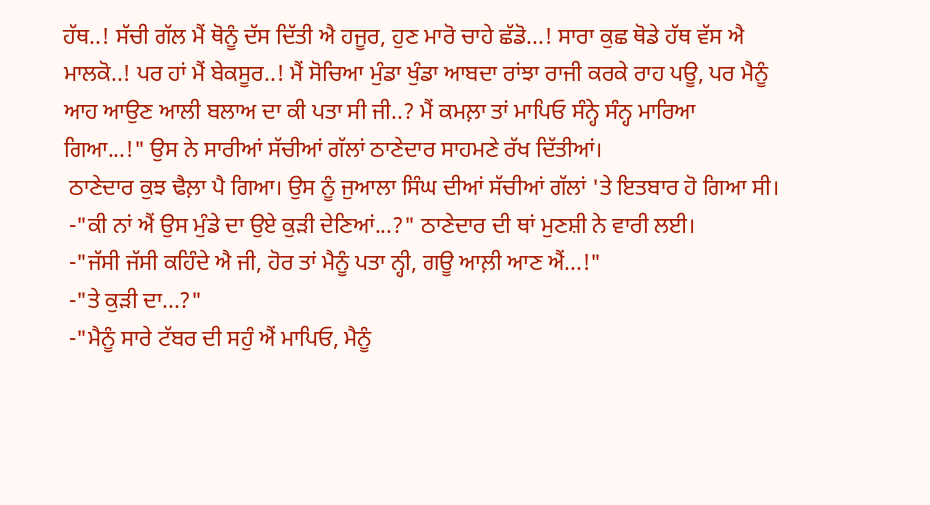ਹੱਥ..! ਸੱਚੀ ਗੱਲ ਮੈਂ ਥੋਨੂੰ ਦੱਸ ਦਿੱਤੀ ਐ ਹਜੂਰ, ਹੁਣ ਮਾਰੋ ਚਾਹੇ ਛੱਡੋ...! ਸਾਰਾ ਕੁਛ ਥੋਡੇ ਹੱਥ ਵੱਸ ਐ ਮਾਲਕੋ..! ਪਰ ਹਾਂ ਮੈਂ ਬੇਕਸੂਰ..! ਮੈਂ ਸੋਚਿਆ ਮੁੰਡਾ ਖੁੰਡਾ ਆਬਦਾ ਰਾਂਝਾ ਰਾਜੀ ਕਰਕੇ ਰਾਹ ਪਊ, ਪਰ ਮੈਨੂੰ ਆਹ ਆਉਣ ਆਲੀ ਬਲਾਅ ਦਾ ਕੀ ਪਤਾ ਸੀ ਜੀ..? ਮੈਂ ਕਮਲ਼ਾ ਤਾਂ ਮਾਪਿਓ ਸੰਨ੍ਹੇ ਸੰਨ੍ਹ ਮਾਰਿਆ ਗਿਆ...!" ਉਸ ਨੇ ਸਾਰੀਆਂ ਸੱਚੀਆਂ ਗੱਲਾਂ ਠਾਣੇਦਾਰ ਸਾਹਮਣੇ ਰੱਖ ਦਿੱਤੀਆਂ।
 ਠਾਣੇਦਾਰ ਕੁਝ ਢੈਲ਼ਾ ਪੈ ਗਿਆ। ਉਸ ਨੂੰ ਜੁਆਲਾ ਸਿੰਘ ਦੀਆਂ ਸੱਚੀਆਂ ਗੱਲਾਂ 'ਤੇ ਇਤਬਾਰ ਹੋ ਗਿਆ ਸੀ।
 -"ਕੀ ਨਾਂ ਐਂ ਉਸ ਮੁੰਡੇ ਦਾ ਉਏ ਕੁੜੀ ਦੇਣਿਆਂ...?" ਠਾਣੇਦਾਰ ਦੀ ਥਾਂ ਮੁਣਸ਼ੀ ਨੇ ਵਾਰੀ ਲਈ।
 -"ਜੱਸੀ ਜੱਸੀ ਕਹਿੰਦੇ ਐ ਜੀ, ਹੋਰ ਤਾਂ ਮੈਨੂੰ ਪਤਾ ਨ੍ਹੀ, ਗਊ ਆਲ਼ੀ ਆਣ ਐਂ...!"
 -"ਤੇ ਕੁੜੀ ਦਾ...?"
 -"ਮੈਨੂੰ ਸਾਰੇ ਟੱਬਰ ਦੀ ਸਹੁੰ ਐਂ ਮਾਪਿਓ, ਮੈਨੂੰ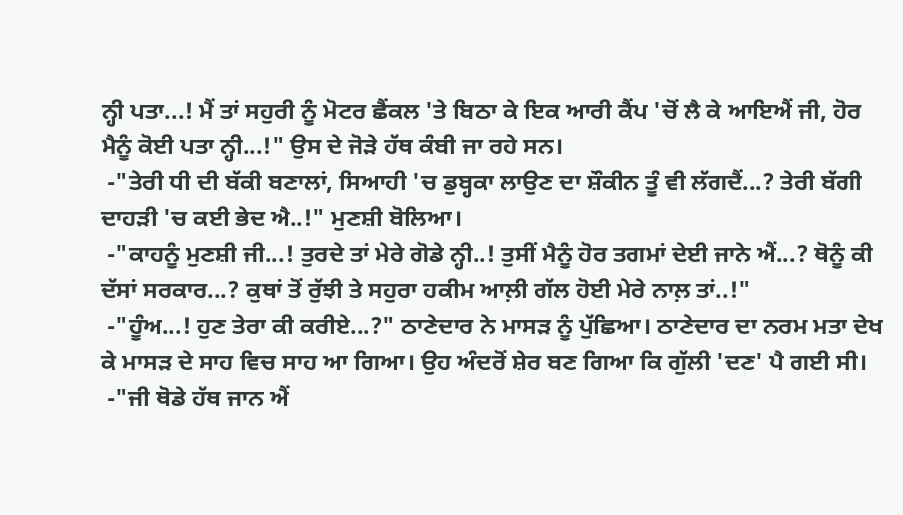ਨ੍ਹੀ ਪਤਾ...! ਮੈਂ ਤਾਂ ਸਹੁਰੀ ਨੂੰ ਮੋਟਰ ਛੈਂਕਲ 'ਤੇ ਬਿਠਾ ਕੇ ਇਕ ਆਰੀ ਕੈਂਪ 'ਚੋਂ ਲੈ ਕੇ ਆਇਐਂ ਜੀ, ਹੋਰ ਮੈਨੂੰ ਕੋਈ ਪਤਾ ਨ੍ਹੀ...!" ਉਸ ਦੇ ਜੋੜੇ ਹੱਥ ਕੰਬੀ ਜਾ ਰਹੇ ਸਨ।
 -"ਤੇਰੀ ਧੀ ਦੀ ਬੱਕੀ ਬਣਾਲਾਂ, ਸਿਆਹੀ 'ਚ ਡੁਬ੍ਹਕਾ ਲਾਉਣ ਦਾ ਸ਼ੌਕੀਨ ਤੂੰ ਵੀ ਲੱਗਦੈਂ...? ਤੇਰੀ ਬੱਗੀ ਦਾਹੜੀ 'ਚ ਕਈ ਭੇਦ ਐ..!" ਮੁਣਸ਼ੀ ਬੋਲਿਆ।
 -"ਕਾਹਨੂੰ ਮੁਣਸ਼ੀ ਜੀ...! ਤੁਰਦੇ ਤਾਂ ਮੇਰੇ ਗੋਡੇ ਨ੍ਹੀ..! ਤੁਸੀਂ ਮੈਨੂੰ ਹੋਰ ਤਗਮਾਂ ਦੇਈ ਜਾਨੇ ਐਂ...? ਥੋਨੂੰ ਕੀ ਦੱਸਾਂ ਸਰਕਾਰ...? ਕੁਥਾਂ ਤੋਂ ਰੁੱਝੀ ਤੇ ਸਹੁਰਾ ਹਕੀਮ ਆਲ਼ੀ ਗੱਲ ਹੋਈ ਮੇਰੇ ਨਾਲ਼ ਤਾਂ..!"
 -"ਹੂੰਅ...! ਹੁਣ ਤੇਰਾ ਕੀ ਕਰੀਏ...?" ਠਾਣੇਦਾਰ ਨੇ ਮਾਸੜ ਨੂੰ ਪੁੱਛਿਆ। ਠਾਣੇਦਾਰ ਦਾ ਨਰਮ ਮਤਾ ਦੇਖ ਕੇ ਮਾਸੜ ਦੇ ਸਾਹ ਵਿਚ ਸਾਹ ਆ ਗਿਆ। ਉਹ ਅੰਦਰੋਂ ਸ਼ੇਰ ਬਣ ਗਿਆ ਕਿ ਗੁੱਲੀ 'ਦਣ' ਪੈ ਗਈ ਸੀ।
 -"ਜੀ ਥੋਡੇ ਹੱਥ ਜਾਨ ਐਂ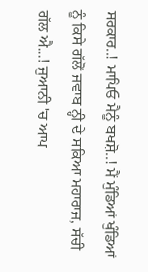ਸਰਕਾਰ..! ਮਾਪਿਓ ਮੈਨੂੰ ਬਖਸ਼ੋ..! ਮੈਂ ਮੁੰਡਿਆਂ ਖੁੰਡਿਆਂ ਨੂੰ ਕਿਸੇ ਗੱਲੋਂ ਜਵਾਬ ਨ੍ਹੀ ਦੇ ਸਕਿਆ ਮਹਾਰਾਜ, ਸੱਚੀ ਗੱਲ ਐ...! ਜੁਆਨੀ 'ਚ ਆਪ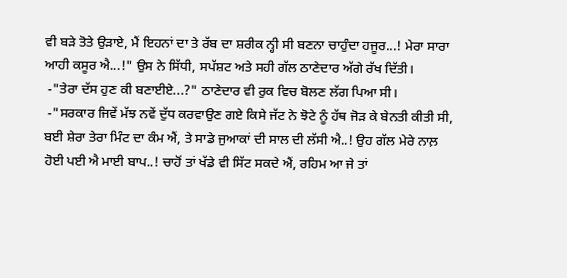ਵੀ ਬੜੇ ਤੋਤੇ ਉੜਾਏ, ਮੈਂ ਇਹਨਾਂ ਦਾ ਤੇ ਰੱਬ ਦਾ ਸ਼ਰੀਕ ਨ੍ਹੀ ਸੀ ਬਣਨਾ ਚਾਹੁੰਦਾ ਹਜੂਰ...! ਮੇਰਾ ਸਾਰਾ ਆਹੀ ਕਸੂਰ ਐ...!" ਉਸ ਨੇ ਸਿੱਧੀ, ਸਪੱਸ਼ਟ ਅਤੇ ਸਹੀ ਗੱਲ ਠਾਣੇਦਾਰ ਅੱਗੇ ਰੱਖ ਦਿੱਤੀ।
 -"ਤੇਰਾ ਦੱਸ ਹੁਣ ਕੀ ਬਣਾਈਏ...?" ਠਾਣੇਦਾਰ ਵੀ ਰੁਕ ਵਿਚ ਬੋਲਣ ਲੱਗ ਪਿਆ ਸੀ।
 -"ਸਰਕਾਰ ਜਿਵੇਂ ਮੱਝ ਨਵੇਂ ਦੁੱਧ ਕਰਵਾਉਣ ਗਏ ਕਿਸੇ ਜੱਟ ਨੇ ਝੋਟੇ ਨੂੰ ਹੱਥ ਜੋੜ ਕੇ ਬੇਨਤੀ ਕੀਤੀ ਸੀ, ਬਈ ਸ਼ੇਰਾ ਤੇਰਾ ਮਿੰਟ ਦਾ ਕੰਮ ਐਂ, ਤੇ ਸਾਡੇ ਜੁਆਕਾਂ ਦੀ ਸਾਲ ਦੀ ਲੱਸੀ ਐ..! ਉਹ ਗੱਲ ਮੇਰੇ ਨਾਲ਼ ਹੋਈ ਪਈ ਐ ਮਾਈ ਬਾਪ..! ਚਾਹੋਂ ਤਾਂ ਖੱਡੇ ਵੀ ਸਿੱਟ ਸਕਦੇ ਐਂ, ਰਹਿਮ ਆ ਜੇ ਤਾਂ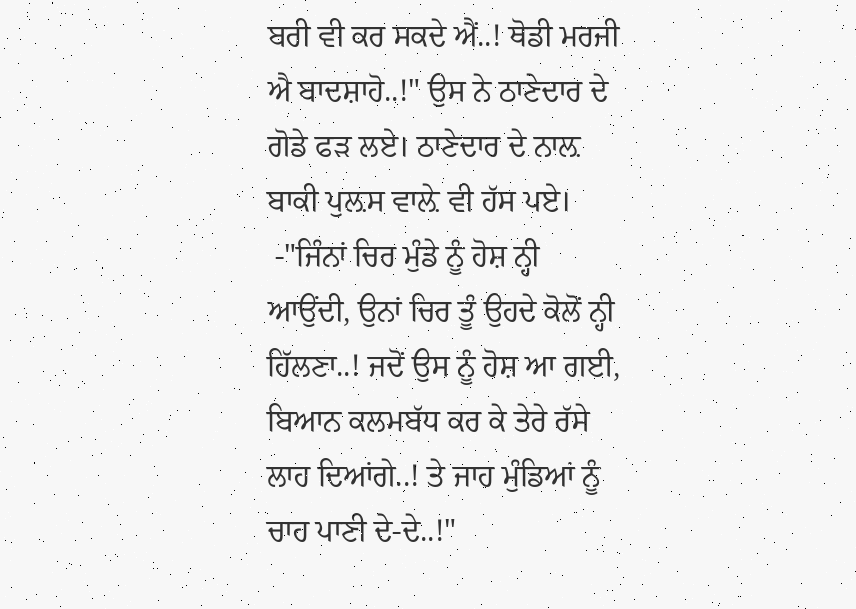ਬਰੀ ਵੀ ਕਰ ਸਕਦੇ ਐਂ..! ਥੋਡੀ ਮਰਜੀ ਐ ਬਾਦਸ਼ਾਹੋ..!" ਉਸ ਨੇ ਠਾਣੇਦਾਰ ਦੇ ਗੋਡੇ ਫੜ ਲਏ। ਠਾਣੇਦਾਰ ਦੇ ਨਾਲ਼ ਬਾਕੀ ਪੁਲ਼ਸ ਵਾਲ਼ੇ ਵੀ ਹੱਸ ਪਏ।
 -"ਜਿੰਨਾਂ ਚਿਰ ਮੁੰਡੇ ਨੂੰ ਹੋਸ਼ ਨ੍ਹੀ ਆਉਂਦੀ, ਉਨਾਂ ਚਿਰ ਤੂੰ ਉਹਦੇ ਕੋਲੋਂ ਨ੍ਹੀ ਹਿੱਲਣਾ..! ਜਦੋਂ ਉਸ ਨੂੰ ਹੋਸ਼ ਆ ਗਈ, ਬਿਆਨ ਕਲਮਬੱਧ ਕਰ ਕੇ ਤੇਰੇ ਰੱਸੇ ਲਾਹ ਦਿਆਂਗੇ..! ਤੇ ਜਾਹ ਮੁੰਡਿਆਂ ਨੂੰ ਚਾਹ ਪਾਣੀ ਦੇ-ਦੇ..!"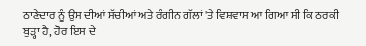ਠਾਣੇਦਾਰ ਨੂੰ ਉਸ ਦੀਆਂ ਸੱਚੀਆਂ ਅਤੇ ਰੰਗੀਨ ਗੱਲਾਂ 'ਤੇ ਵਿਸ਼ਵਾਸ ਆ ਗਿਆ ਸੀ ਕਿ ਠਰਕੀ ਬੁੜ੍ਹਾ ਹੈ, ਹੋਰ ਇਸ ਦੇ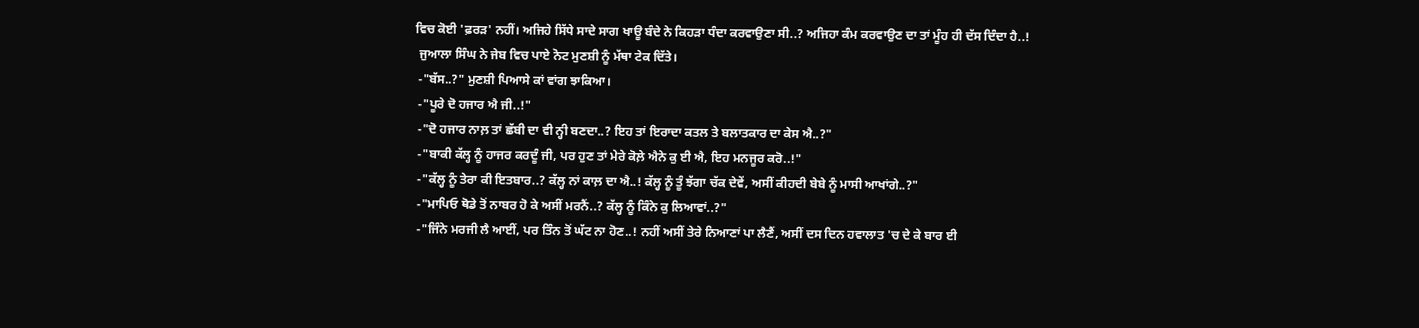ਵਿਚ ਕੋਈ 'ਫ਼ਰੜ' ਨਹੀਂ। ਅਜਿਹੇ ਸਿੱਧੇ ਸਾਦੇ ਸਾਗ ਖਾਊ ਬੰਦੇ ਨੇ ਕਿਹੜਾ ਧੰਦਾ ਕਰਵਾਉਣਾ ਸੀ..? ਅਜਿਹਾ ਕੰਮ ਕਰਵਾਉਣ ਦਾ ਤਾਂ ਮੂੰਹ ਹੀ ਦੱਸ ਦਿੰਦਾ ਹੈ..!
 ਜੁਆਲਾ ਸਿੰਘ ਨੇ ਜੇਬ ਵਿਚ ਪਾਏ ਨੋਟ ਮੁਣਸ਼ੀ ਨੂੰ ਮੱਥਾ ਟੇਕ ਦਿੱਤੇ।
 -"ਬੱਸ..?" ਮੁਣਸ਼ੀ ਪਿਆਸੇ ਕਾਂ ਵਾਂਗ ਝਾਕਿਆ।
 -"ਪੂਰੇ ਦੋ ਹਜਾਰ ਐ ਜੀ..!"
 -"ਦੋ ਹਜਾਰ ਨਾਲ਼ ਤਾਂ ਛੱਬੀ ਦਾ ਵੀ ਨ੍ਹੀ ਬਣਦਾ..? ਇਹ ਤਾਂ ਇਰਾਦਾ ਕਤਲ ਤੇ ਬਲਾਤਕਾਰ ਦਾ ਕੇਸ ਐ..?"
 -"ਬਾਕੀ ਕੱਲ੍ਹ ਨੂੰ ਹਾਜਰ ਕਰਦੂੰ ਜੀ, ਪਰ ਹੁਣ ਤਾਂ ਮੇਰੇ ਕੋਲ਼ੇ ਐਨੇ ਕੁ ਈ ਐ, ਇਹ ਮਨਜੂਰ ਕਰੋ..!"
 -"ਕੱਲ੍ਹ ਨੂੰ ਤੇਰਾ ਕੀ ਇਤਬਾਰ..? ਕੱਲ੍ਹ ਨਾਂ ਕਾਲ਼ ਦਾ ਐ..! ਕੱਲ੍ਹ ਨੂੰ ਤੂੰ ਝੱਗਾ ਚੱਕ ਦੇਵੇਂ, ਅਸੀਂ ਕੀਹਦੀ ਬੇਬੇ ਨੂੰ ਮਾਸੀ ਆਖਾਂਗੇ..?"
 -"ਮਾਪਿਓ ਥੋਡੇ ਤੋਂ ਨਾਬਰ ਹੋ ਕੇ ਅਸੀਂ ਮਰਨੈਂ..? ਕੱਲ੍ਹ ਨੂੰ ਕਿੰਨੇ ਕੁ ਲਿਆਵਾਂ..?"
 -"ਜਿੰਨੇ ਮਰਜੀ ਲੈ ਆਈਂ, ਪਰ ਤਿੰਨ ਤੋਂ ਘੱਟ ਨਾ ਹੋਣ..! ਨਹੀਂ ਅਸੀਂ ਤੇਰੇ ਨਿਆਣਾਂ ਪਾ ਲੈਣੈਂ, ਅਸੀਂ ਦਸ ਦਿਨ ਹਵਾਲਾਤ 'ਚ ਦੇ ਕੇ ਬਾਰ ਈ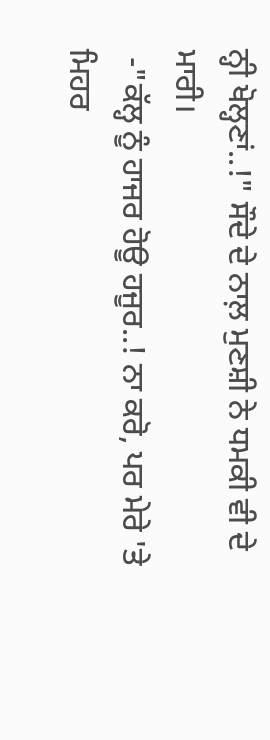ਨ੍ਹੀ ਖੋਲ੍ਹਣਾਂ..!" ਸੌਦੇ ਦੇ ਨਾਲ਼ ਮੁਣਸ਼ੀ ਨੇ ਧਮਕੀ ਵੀ ਦੇ ਮਾਰੀ।
 -"ਕੱਲ੍ਹ ਨੂੰ ਹਾਜਰ ਹੋਊ ਹਜੂਰ..! ਨਾ ਕਰੋ, ਪਰ ਮੇਰੇ 'ਤੇ ਮਿਹਰ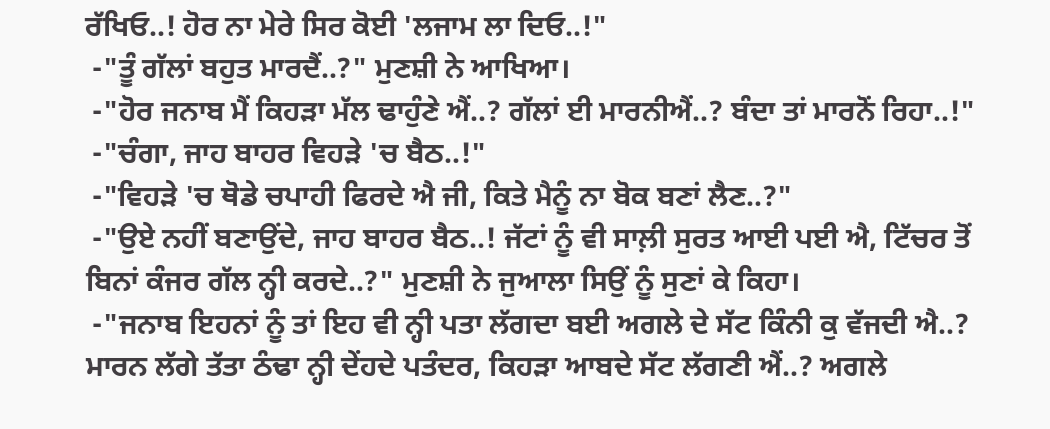ਰੱਖਿਓ..! ਹੋਰ ਨਾ ਮੇਰੇ ਸਿਰ ਕੋਈ 'ਲਜਾਮ ਲਾ ਦਿਓ..!"
 -"ਤੂੰ ਗੱਲਾਂ ਬਹੁਤ ਮਾਰਦੈਂ..?" ਮੁਣਸ਼ੀ ਨੇ ਆਖਿਆ।
 -"ਹੋਰ ਜਨਾਬ ਮੈਂ ਕਿਹੜਾ ਮੱਲ ਢਾਹੁੰਣੇ ਐਂ..? ਗੱਲਾਂ ਈ ਮਾਰਨੀਐਂ..? ਬੰਦਾ ਤਾਂ ਮਾਰਨੋਂ ਰਿਹਾ..!"
 -"ਚੰਗਾ, ਜਾਹ ਬਾਹਰ ਵਿਹੜੇ 'ਚ ਬੈਠ..!"
 -"ਵਿਹੜੇ 'ਚ ਥੋਡੇ ਚਪਾਹੀ ਫਿਰਦੇ ਐ ਜੀ, ਕਿਤੇ ਮੈਨੂੰ ਨਾ ਬੋਕ ਬਣਾਂ ਲੈਣ..?"
 -"ਉਏ ਨਹੀਂ ਬਣਾਉਂਦੇ, ਜਾਹ ਬਾਹਰ ਬੈਠ..! ਜੱਟਾਂ ਨੂੰ ਵੀ ਸਾਲ਼ੀ ਸੁਰਤ ਆਈ ਪਈ ਐ, ਟਿੱਚਰ ਤੋਂ ਬਿਨਾਂ ਕੰਜਰ ਗੱਲ ਨ੍ਹੀ ਕਰਦੇ..?" ਮੁਣਸ਼ੀ ਨੇ ਜੁਆਲਾ ਸਿਉਂ ਨੂੰ ਸੁਣਾਂ ਕੇ ਕਿਹਾ।
 -"ਜਨਾਬ ਇਹਨਾਂ ਨੂੰ ਤਾਂ ਇਹ ਵੀ ਨ੍ਹੀ ਪਤਾ ਲੱਗਦਾ ਬਈ ਅਗਲੇ ਦੇ ਸੱਟ ਕਿੰਨੀ ਕੁ ਵੱਜਦੀ ਐ..? ਮਾਰਨ ਲੱਗੇ ਤੱਤਾ ਠੰਢਾ ਨ੍ਹੀ ਦੇਂਹਦੇ ਪਤੰਦਰ, ਕਿਹੜਾ ਆਬਦੇ ਸੱਟ ਲੱਗਣੀ ਐਂ..? ਅਗਲੇ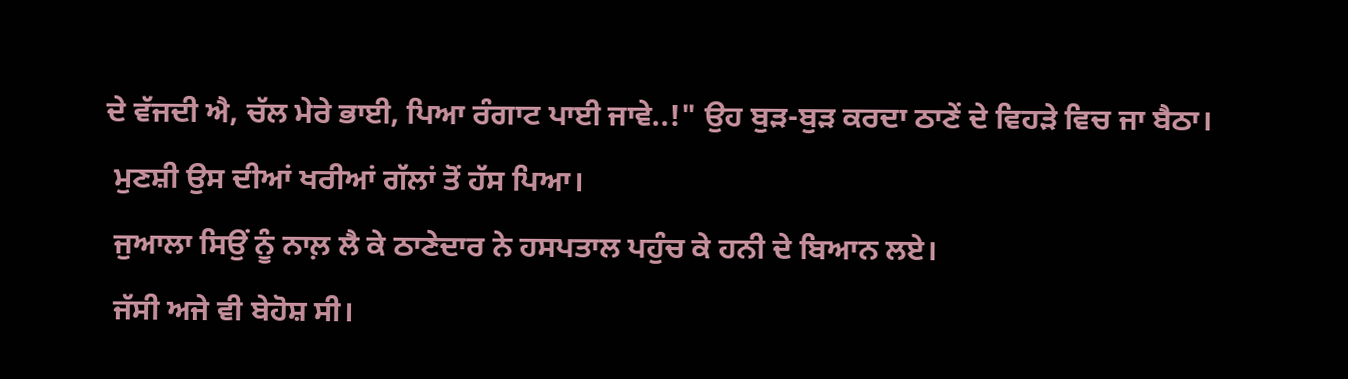ਦੇ ਵੱਜਦੀ ਐ, ਚੱਲ ਮੇਰੇ ਭਾਈ, ਪਿਆ ਰੰਗਾਟ ਪਾਈ ਜਾਵੇ..!" ਉਹ ਬੁੜ-ਬੁੜ ਕਰਦਾ ਠਾਣੇਂ ਦੇ ਵਿਹੜੇ ਵਿਚ ਜਾ ਬੈਠਾ।
 ਮੁਣਸ਼ੀ ਉਸ ਦੀਆਂ ਖਰੀਆਂ ਗੱਲਾਂ ਤੋਂ ਹੱਸ ਪਿਆ।
 ਜੁਆਲਾ ਸਿਉਂ ਨੂੰ ਨਾਲ਼ ਲੈ ਕੇ ਠਾਣੇਦਾਰ ਨੇ ਹਸਪਤਾਲ ਪਹੁੰਚ ਕੇ ਹਨੀ ਦੇ ਬਿਆਨ ਲਏ।
 ਜੱਸੀ ਅਜੇ ਵੀ ਬੇਹੋਸ਼ ਸੀ।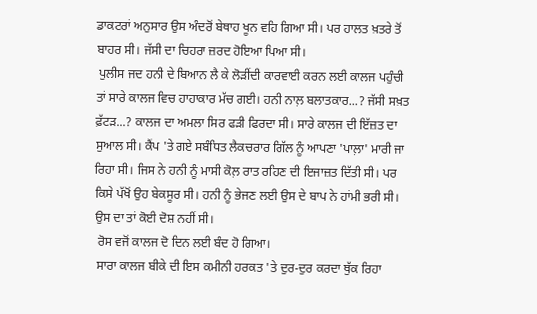ਡਾਕਟਰਾਂ ਅਨੁਸਾਰ ਉਸ ਅੰਦਰੋਂ ਬੇਥਾਹ ਖੂਨ ਵਹਿ ਗਿਆ ਸੀ। ਪਰ ਹਾਲਤ ਖ਼ਤਰੇ ਤੋਂ ਬਾਹਰ ਸੀ। ਜੱਸੀ ਦਾ ਚਿਹਰਾ ਜ਼ਰਦ ਹੋਇਆ ਪਿਆ ਸੀ।
 ਪੁਲੀਸ ਜਦ ਹਨੀ ਦੇ ਬਿਆਨ ਲੈ ਕੇ ਲੋੜੀਂਦੀ ਕਾਰਵਾਈ ਕਰਨ ਲਈ ਕਾਲਜ ਪਹੁੰਚੀ ਤਾਂ ਸਾਰੇ ਕਾਲਜ ਵਿਚ ਹਾਹਾਕਾਰ ਮੱਚ ਗਈ। ਹਨੀ ਨਾਲ਼ ਬਲਾਤਕਾਰ...? ਜੱਸੀ ਸਖ਼ਤ ਫ਼ੱਟੜ...? ਕਾਲਜ ਦਾ ਅਮਲਾ ਸਿਰ ਫੜੀ ਫਿਰਦਾ ਸੀ। ਸਾਰੇ ਕਾਲਜ ਦੀ ਇੱਜ਼ਤ ਦਾ ਸੁਆਲ ਸੀ। ਕੈਂਪ 'ਤੇ ਗਏ ਸਬੰਧਿਤ ਲੈਕਚਰਾਰ ਗਿੱਲ ਨੂੰ ਆਪਣਾ 'ਪਾਲ਼ਾ' ਮਾਰੀ ਜਾ ਰਿਹਾ ਸੀ। ਜਿਸ ਨੇ ਹਨੀ ਨੂੰ ਮਾਸੀ ਕੋਲ਼ ਰਾਤ ਰਹਿਣ ਦੀ ਇਜਾਜ਼ਤ ਦਿੱਤੀ ਸੀ। ਪਰ ਕਿਸੇ ਪੱਖੋਂ ਉਹ ਬੇਕਸੂਰ ਸੀ। ਹਨੀ ਨੂੰ ਭੇਜਣ ਲਈ ਉਸ ਦੇ ਬਾਪ ਨੇ ਹਾਂਮੀ ਭਰੀ ਸੀ। ਉਸ ਦਾ ਤਾਂ ਕੋਈ ਦੋਸ਼ ਨਹੀਂ ਸੀ।
 ਰੋਸ ਵਜੋਂ ਕਾਲਜ ਦੋ ਦਿਨ ਲਈ ਬੰਦ ਹੋ ਗਿਆ।
 ਸਾਰਾ ਕਾਲਜ ਬੀਕੇ ਦੀ ਇਸ ਕਮੀਨੀ ਹਰਕਤ 'ਤੇ ਦੁਰ-ਦੁਰ ਕਰਦਾ ਥੁੱਕ ਰਿਹਾ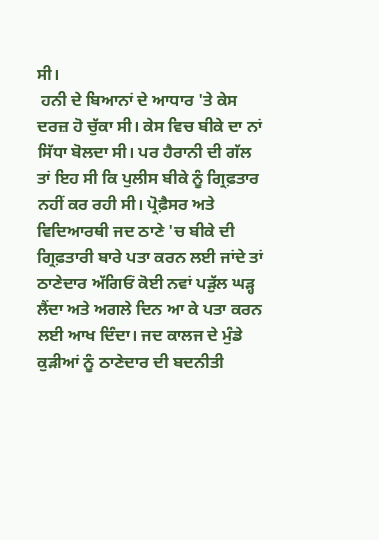ਸੀ।
 ਹਨੀ ਦੇ ਬਿਆਨਾਂ ਦੇ ਆਧਾਰ 'ਤੇ ਕੇਸ ਦਰਜ਼ ਹੋ ਚੁੱਕਾ ਸੀ। ਕੇਸ ਵਿਚ ਬੀਕੇ ਦਾ ਨਾਂ ਸਿੱਧਾ ਬੋਲਦਾ ਸੀ। ਪਰ ਹੈਰਾਨੀ ਦੀ ਗੱਲ ਤਾਂ ਇਹ ਸੀ ਕਿ ਪੁਲੀਸ ਬੀਕੇ ਨੂੰ ਗ੍ਰਿਫ਼ਤਾਰ ਨਹੀਂ ਕਰ ਰਹੀ ਸੀ। ਪ੍ਰੋਫ਼ੈਸਰ ਅਤੇ ਵਿਦਿਆਰਥੀ ਜਦ ਠਾਣੇ 'ਚ ਬੀਕੇ ਦੀ ਗ੍ਰਿਫ਼ਤਾਰੀ ਬਾਰੇ ਪਤਾ ਕਰਨ ਲਈ ਜਾਂਦੇ ਤਾਂ ਠਾਣੇਦਾਰ ਅੱਗਿਓਂ ਕੋਈ ਨਵਾਂ ਪੜੁੱਲ ਘੜ੍ਹ ਲੈਂਦਾ ਅਤੇ ਅਗਲੇ ਦਿਨ ਆ ਕੇ ਪਤਾ ਕਰਨ ਲਈ ਆਖ ਦਿੰਦਾ। ਜਦ ਕਾਲਜ ਦੇ ਮੁੰਡੇ ਕੁੜੀਆਂ ਨੂੰ ਠਾਣੇਦਾਰ ਦੀ ਬਦਨੀਤੀ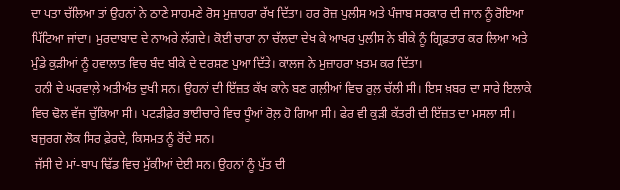ਦਾ ਪਤਾ ਚੱਲਿਆ ਤਾਂ ਉਹਨਾਂ ਨੇ ਠਾਣੇ ਸਾਹਮਣੇ ਰੋਸ ਮੁਜ਼ਾਹਰਾ ਰੱਖ ਦਿੱਤਾ। ਹਰ ਰੋਜ਼ ਪੁਲੀਸ ਅਤੇ ਪੰਜਾਬ ਸਰਕਾਰ ਦੀ ਜਾਨ ਨੂੰ ਰੋਇਆ ਪਿੱਟਿਆ ਜਾਂਦਾ। ਮੁਰਦਾਬਾਦ ਦੇ ਨਾਅਰੇ ਲੱਗਦੇ। ਕੋਈ ਚਾਰਾ ਨਾ ਚੱਲਦਾ ਦੇਖ ਕੇ ਆਖਰ ਪੁਲੀਸ ਨੇ ਬੀਕੇ ਨੂੰ ਗ੍ਰਿਫ਼ਤਾਰ ਕਰ ਲਿਆ ਅਤੇ ਮੁੰਡੇ ਕੁੜੀਆਂ ਨੂੰ ਹਵਾਲਾਤ ਵਿਚ ਬੰਦ ਬੀਕੇ ਦੇ ਦਰਸ਼ਣ ਪੁਆ ਦਿੱਤੇ। ਕਾਲਜ ਨੇ ਮੁਜ਼ਾਹਰਾ ਖ਼ਤਮ ਕਰ ਦਿੱਤਾ।
 ਹਨੀ ਦੇ ਘਰਵਾਲ਼ੇ ਅਤੀਅੰਤ ਦੁਖੀ ਸਨ। ਉਹਨਾਂ ਦੀ ਇੱਜ਼ਤ ਕੱਖ ਕਾਨੇ ਬਣ ਗਲ਼ੀਆਂ ਵਿਚ ਰੁਲ਼ ਚੱਲੀ ਸੀ। ਇਸ ਖ਼ਬਰ ਦਾ ਸਾਰੇ ਇਲਾਕੇ ਵਿਚ ਢੋਲ ਵੱਜ ਚੁੱਕਿਆ ਸੀ। ਪਟੜੀਫ਼ੇਰ ਭਾਈਚਾਰੇ ਵਿਚ ਧੂੰਆਂ ਰੋਲ਼ ਹੋ ਗਿਆ ਸੀ। ਫੇਰ ਵੀ ਕੁੜੀ ਕੱਤਰੀ ਦੀ ਇੱਜ਼ਤ ਦਾ ਮਸਲਾ ਸੀ। ਬਜੁਰਗ ਲੋਕ ਸਿਰ ਫ਼ੇਰਦੇ, ਕਿਸਮਤ ਨੂੰ ਰੋਂਦੇ ਸਨ।
 ਜੱਸੀ ਦੇ ਮਾਂ-ਬਾਪ ਢਿੱਡ ਵਿਚ ਮੁੱਕੀਆਂ ਦੇਈ ਸਨ। ਉਹਨਾਂ ਨੂੰ ਪੁੱਤ ਦੀ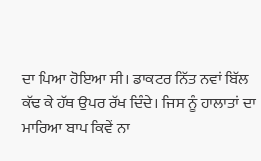ਦਾ ਪਿਆ ਹੋਇਆ ਸੀ। ਡਾਕਟਰ ਨਿੱਤ ਨਵਾਂ ਬਿੱਲ ਕੱਢ ਕੇ ਹੱਥ ਉਪਰ ਰੱਖ ਦਿੰਦੇ। ਜਿਸ ਨੂੰ ਹਾਲਾਤਾਂ ਦਾ ਮਾਰਿਆ ਬਾਪ ਕਿਵੇਂ ਨਾ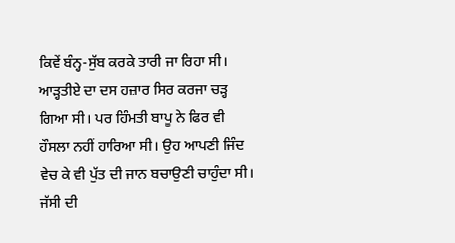ਕਿਵੇਂ ਬੰਨ੍ਹ-ਸੁੱਬ ਕਰਕੇ ਤਾਰੀ ਜਾ ਰਿਹਾ ਸੀ। ਆੜ੍ਹਤੀਏ ਦਾ ਦਸ ਹਜ਼ਾਰ ਸਿਰ ਕਰਜਾ ਚੜ੍ਹ ਗਿਆ ਸੀ। ਪਰ ਹਿੰਮਤੀ ਬਾਪੂ ਨੇ ਫਿਰ ਵੀ ਹੌਸਲਾ ਨਹੀਂ ਹਾਰਿਆ ਸੀ। ਉਹ ਆਪਣੀ ਜਿੰਦ ਵੇਚ ਕੇ ਵੀ ਪੁੱਤ ਦੀ ਜਾਨ ਬਚਾਉਣੀ ਚਾਹੁੰਦਾ ਸੀ। ਜੱਸੀ ਦੀ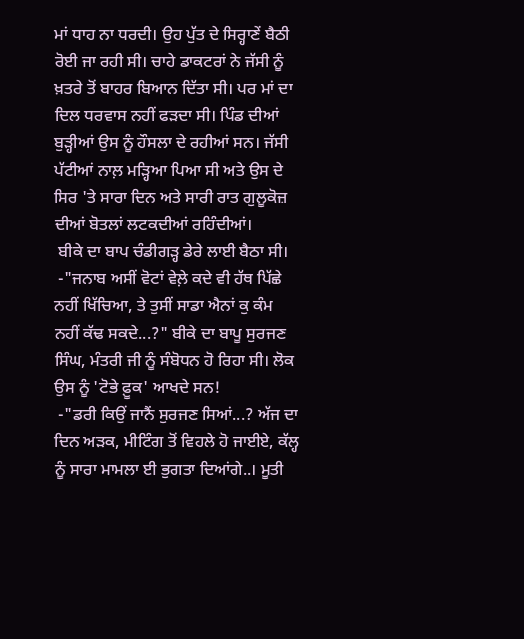ਮਾਂ ਧਾਹ ਨਾ ਧਰਦੀ। ਉਹ ਪੁੱਤ ਦੇ ਸਿਰ੍ਹਾਣੇਂ ਬੈਠੀ ਰੋਈ ਜਾ ਰਹੀ ਸੀ। ਚਾਹੇ ਡਾਕਟਰਾਂ ਨੇ ਜੱਸੀ ਨੂੰ ਖ਼ਤਰੇ ਤੋਂ ਬਾਹਰ ਬਿਆਨ ਦਿੱਤਾ ਸੀ। ਪਰ ਮਾਂ ਦਾ ਦਿਲ ਧਰਵਾਸ ਨਹੀਂ ਫੜਦਾ ਸੀ। ਪਿੰਡ ਦੀਆਂ ਬੁੜ੍ਹੀਆਂ ਉਸ ਨੂੰ ਹੌਸਲਾ ਦੇ ਰਹੀਆਂ ਸਨ। ਜੱਸੀ ਪੱਟੀਆਂ ਨਾਲ਼ ਮੜ੍ਹਿਆ ਪਿਆ ਸੀ ਅਤੇ ਉਸ ਦੇ ਸਿਰ 'ਤੇ ਸਾਰਾ ਦਿਨ ਅਤੇ ਸਾਰੀ ਰਾਤ ਗੁਲੂਕੋਜ਼ ਦੀਆਂ ਬੋਤਲਾਂ ਲਟਕਦੀਆਂ ਰਹਿੰਦੀਆਂ।
 ਬੀਕੇ ਦਾ ਬਾਪ ਚੰਡੀਗੜ੍ਹ ਡੇਰੇ ਲਾਈ ਬੈਠਾ ਸੀ।
 -"ਜਨਾਬ ਅਸੀਂ ਵੋਟਾਂ ਵੇਲ਼ੇ ਕਦੇ ਵੀ ਹੱਥ ਪਿੱਛੇ ਨਹੀਂ ਖਿੱਚਿਆ, ਤੇ ਤੁਸੀਂ ਸਾਡਾ ਐਨਾਂ ਕੁ ਕੰਮ ਨਹੀਂ ਕੱਢ ਸਕਦੇ...?" ਬੀਕੇ ਦਾ ਬਾਪੂ ਸੁਰਜਣ ਸਿੰਘ, ਮੰਤਰੀ ਜੀ ਨੂੰ ਸੰਬੋਧਨ ਹੋ ਰਿਹਾ ਸੀ। ਲੋਕ ਉਸ ਨੂੰ 'ਟੋਭੇ ਫ਼ੂਕ' ਆਖਦੇ ਸਨ!
 -"ਡਰੀ ਕਿਉਂ ਜਾਨੈਂ ਸੁਰਜਣ ਸਿਆਂ...? ਅੱਜ ਦਾ ਦਿਨ ਅੜਕ, ਮੀਟਿੰਗ ਤੋਂ ਵਿਹਲੇ ਹੋ ਜਾਈਏ, ਕੱਲ੍ਹ ਨੂੰ ਸਾਰਾ ਮਾਮਲਾ ਈ ਭੁਗਤਾ ਦਿਆਂਗੇ..। ਮੂਤੀ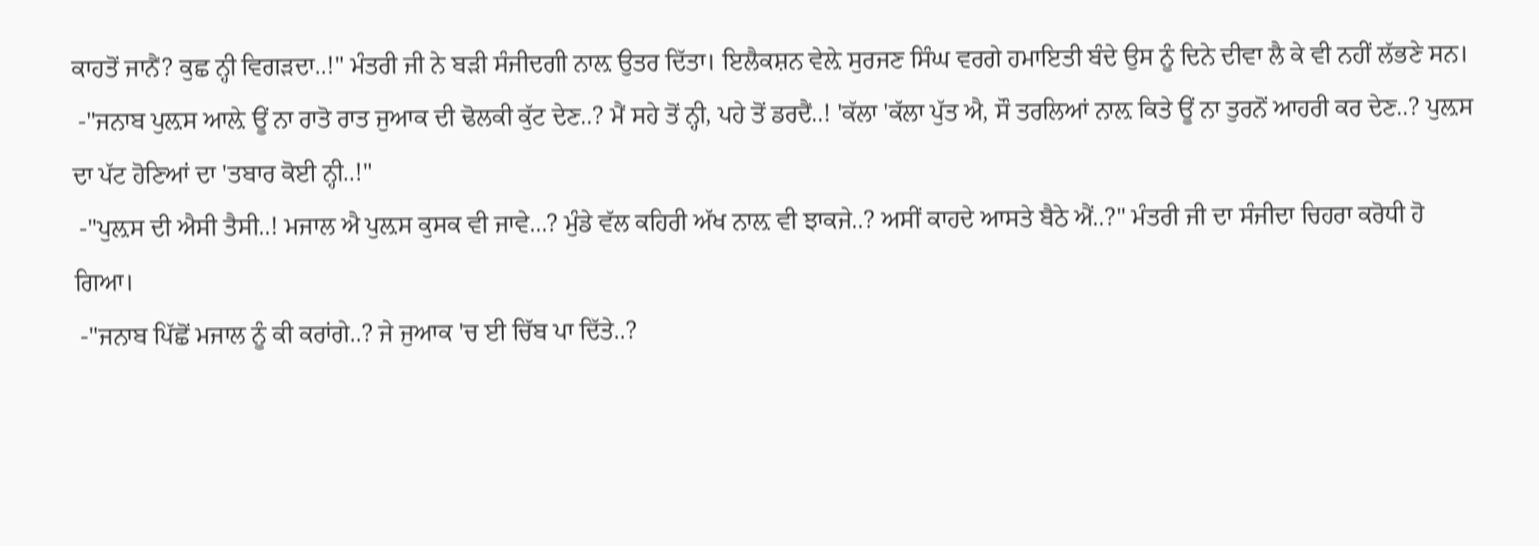ਕਾਹਤੋਂ ਜਾਨੈਂ? ਕੁਛ ਨ੍ਹੀ ਵਿਗੜਦਾ..!" ਮੰਤਰੀ ਜੀ ਨੇ ਬੜੀ ਸੰਜੀਦਗੀ ਨਾਲ਼ ਉਤਰ ਦਿੱਤਾ। ਇਲੈਕਸ਼ਨ ਵੇਲ਼ੇ ਸੁਰਜਣ ਸਿੰਘ ਵਰਗੇ ਹਮਾਇਤੀ ਬੰਦੇ ਉਸ ਨੂੰ ਦਿਨੇ ਦੀਵਾ ਲੈ ਕੇ ਵੀ ਨਹੀਂ ਲੱਭਣੇ ਸਨ।
 -"ਜਨਾਬ ਪੁਲ਼ਸ ਆਲ਼ੇ ਊਂ ਨਾ ਰਾਤੋ ਰਾਤ ਜੁਆਕ ਦੀ ਢੋਲਕੀ ਕੁੱਟ ਦੇਣ..? ਮੈਂ ਸਹੇ ਤੋਂ ਨ੍ਹੀ, ਪਹੇ ਤੋਂ ਡਰਦੈਂ..! 'ਕੱਲਾ 'ਕੱਲਾ ਪੁੱਤ ਐ, ਸੌ ਤਰਲਿਆਂ ਨਾਲ਼ ਕਿਤੇ ਊਂ ਨਾ ਤੁਰਨੋਂ ਆਹਰੀ ਕਰ ਦੇਣ..? ਪੁਲ਼ਸ ਦਾ ਪੱਟ ਹੋਣਿਆਂ ਦਾ 'ਤਬਾਰ ਕੋਈ ਨ੍ਹੀ..!"
 -"ਪੁਲ਼ਸ ਦੀ ਐਸੀ ਤੈਸੀ..! ਮਜਾਲ ਐ ਪੁਲ਼ਸ ਕੁਸਕ ਵੀ ਜਾਵੇ...? ਮੁੰਡੇ ਵੱਲ ਕਹਿਰੀ ਅੱਖ ਨਾਲ਼ ਵੀ ਝਾਕਜੇ..? ਅਸੀਂ ਕਾਹਦੇ ਆਸਤੇ ਬੈਠੇ ਐਂ..?" ਮੰਤਰੀ ਜੀ ਦਾ ਸੰਜੀਦਾ ਚਿਹਰਾ ਕਰੋਧੀ ਹੋ ਗਿਆ।
 -"ਜਨਾਬ ਪਿੱਛੋਂ ਮਜਾਲ ਨੂੰ ਕੀ ਕਰਾਂਗੇ..? ਜੇ ਜੁਆਕ 'ਚ ਈ ਚਿੱਬ ਪਾ ਦਿੱਤੇ..?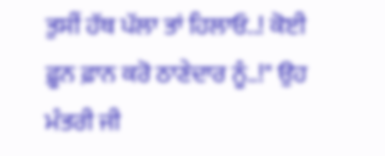ਤੁਸੀਂ ਹੱਥ ਪੱਲਾ ਤਾਂ ਹਿਲਾਓ..! ਕੋਈ ਫ਼ੂਨ ਫ਼ਾਨ ਕਰੋ ਠਾਣੇਦਾਰ ਨੂੰ..!" ਉਹ ਮੰਤਰੀ ਜੀ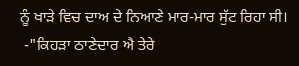ਨੂੰ ਖਾੜੇ ਵਿਚ ਦਾਅ ਦੇ ਨਿਆਣੇ ਮਾਰ-ਮਾਰ ਸੁੱਟ ਰਿਹਾ ਸੀ।
 -"ਕਿਹੜਾ ਠਾਣੇਦਾਰ ਐ ਤੇਰੇ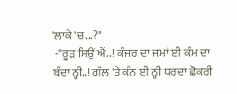'ਲਾਕੇ 'ਚ...?"
 -"ਰੂੜ ਸਿਉਂ ਐਂ..! ਕੰਜਰ ਦਾ ਜਮਾਂ ਈ ਕੰਮ ਦਾ ਬੰਦਾ ਨ੍ਹੀ..! ਗੱਲ 'ਤੇ ਕੰਨ ਈ ਨ੍ਹੀ ਧਰਦਾ ਛੋਕਰੀ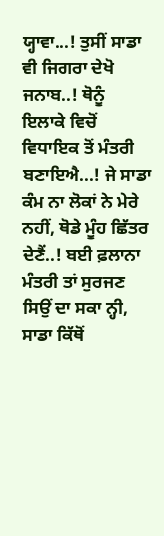ਯ੍ਹਾਵਾ...! ਤੁਸੀਂ ਸਾਡਾ ਵੀ ਜਿਗਰਾ ਦੇਖੋ ਜਨਾਬ..! ਥੋਨੂੰ ਇਲਾਕੇ ਵਿਚੋਂ ਵਿਧਾਇਕ ਤੋਂ ਮੰਤਰੀ ਬਣਾਇਐ...! ਜੇ ਸਾਡਾ ਕੰਮ ਨਾ ਲੋਕਾਂ ਨੇ ਮੇਰੇ ਨਹੀਂ, ਥੋਡੇ ਮੂੰਹ ਛਿੱਤਰ ਦੇਣੈਂ..! ਬਈ ਫ਼ਲਾਨਾ ਮੰਤਰੀ ਤਾਂ ਸੁਰਜਣ ਸਿਉਂ ਦਾ ਸਕਾ ਨ੍ਹੀ, ਸਾਡਾ ਕਿੱਥੋਂ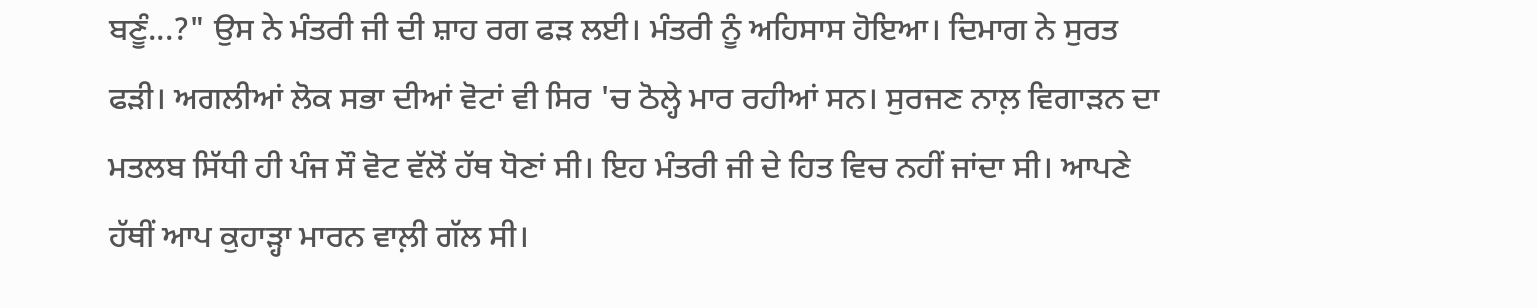ਬਣੂੰ...?" ਉਸ ਨੇ ਮੰਤਰੀ ਜੀ ਦੀ ਸ਼ਾਹ ਰਗ ਫੜ ਲਈ। ਮੰਤਰੀ ਨੂੰ ਅਹਿਸਾਸ ਹੋਇਆ। ਦਿਮਾਗ ਨੇ ਸੁਰਤ ਫੜੀ। ਅਗਲੀਆਂ ਲੋਕ ਸਭਾ ਦੀਆਂ ਵੋਟਾਂ ਵੀ ਸਿਰ 'ਚ ਠੋਲ੍ਹੇ ਮਾਰ ਰਹੀਆਂ ਸਨ। ਸੁਰਜਣ ਨਾਲ਼ ਵਿਗਾੜਨ ਦਾ ਮਤਲਬ ਸਿੱਧੀ ਹੀ ਪੰਜ ਸੌ ਵੋਟ ਵੱਲੋਂ ਹੱਥ ਧੋਣਾਂ ਸੀ। ਇਹ ਮੰਤਰੀ ਜੀ ਦੇ ਹਿਤ ਵਿਚ ਨਹੀਂ ਜਾਂਦਾ ਸੀ। ਆਪਣੇ ਹੱਥੀਂ ਆਪ ਕੁਹਾੜ੍ਹਾ ਮਾਰਨ ਵਾਲ਼ੀ ਗੱਲ ਸੀ।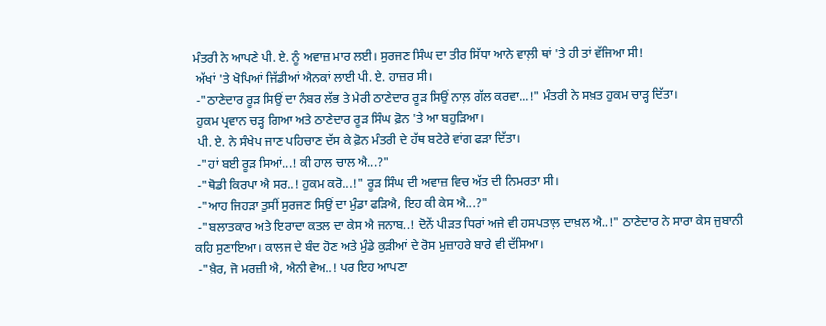ਮੰਤਰੀ ਨੇ ਆਪਣੇ ਪੀ. ਏ. ਨੂੰ ਅਵਾਜ਼ ਮਾਰ ਲਈ। ਸੁਰਜਣ ਸਿੰਘ ਦਾ ਤੀਰ ਸਿੱਧਾ ਆਨੇ ਵਾਲ਼ੀ ਥਾਂ 'ਤੇ ਹੀ ਤਾਂ ਵੱਜਿਆ ਸੀ!
 ਅੱਖਾਂ 'ਤੇ ਖੋਪਿਆਂ ਜਿੱਡੀਆਂ ਐਨਕਾਂ ਲਾਈ ਪੀ. ਏ. ਹਾਜ਼ਰ ਸੀ।
 -"ਠਾਣੇਦਾਰ ਰੂੜ ਸਿਉਂ ਦਾ ਨੰਬਰ ਲੱਭ ਤੇ ਮੇਰੀ ਠਾਣੇਦਾਰ ਰੂੜ ਸਿਉਂ ਨਾਲ਼ ਗੱਲ ਕਰਵਾ...!" ਮੰਤਰੀ ਨੇ ਸਖ਼ਤ ਹੁਕਮ ਚਾੜ੍ਹ ਦਿੱਤਾ।
 ਹੁਕਮ ਪ੍ਰਵਾਨ ਚੜ੍ਹ ਗਿਆ ਅਤੇ ਠਾਣੇਦਾਰ ਰੂੜ ਸਿੰਘ ਫ਼ੋਨ 'ਤੇ ਆ ਬਹੁੜਿਆ।
 ਪੀ. ਏ. ਨੇ ਸੰਖੇਪ ਜਾਣ ਪਹਿਚਾਣ ਦੱਸ ਕੇ ਫ਼ੋਨ ਮੰਤਰੀ ਦੇ ਹੱਥ ਬਟੇਰੇ ਵਾਂਗ ਫੜਾ ਦਿੱਤਾ।
 -"ਹਾਂ ਬਈ ਰੂੜ ਸਿਆਂ...! ਕੀ ਹਾਲ ਚਾਲ ਐ...?"
 -"ਥੋਡੀ ਕਿਰਪਾ ਐ ਸਰ..! ਹੁਕਮ ਕਰੋ...!" ਰੂੜ ਸਿੰਘ ਦੀ ਅਵਾਜ਼ ਵਿਚ ਅੱਤ ਦੀ ਨਿਮਰਤਾ ਸੀ।
 -"ਆਹ ਜਿਹੜਾ ਤੁਸੀਂ ਸੁਰਜਣ ਸਿਉਂ ਦਾ ਮੁੰਡਾ ਫੜਿਐ, ਇਹ ਕੀ ਕੇਸ ਐ...?"
 -"ਬਲਾਤਕਾਰ ਅਤੇ ਇਰਾਦਾ ਕਤਲ ਦਾ ਕੇਸ ਐ ਜਨਾਬ..! ਦੋਨੇਂ ਪੀੜਤ ਧਿਰਾਂ ਅਜੇ ਵੀ ਹਸਪਤਾਲ਼ ਦਾਖ਼ਲ ਐ..!" ਠਾਣੇਦਾਰ ਨੇ ਸਾਰਾ ਕੇਸ ਜੁਬਾਨੀ ਕਹਿ ਸੁਣਾਇਆ। ਕਾਲਜ ਦੇ ਬੰਦ ਹੋਣ ਅਤੇ ਮੁੰਡੇ ਕੁੜੀਆਂ ਦੇ ਰੋਸ ਮੁਜ਼ਾਹਰੇ ਬਾਰੇ ਵੀ ਦੱਸਿਆ।
 -"ਖ਼ੈਰ, ਜੋ ਮਰਜ਼ੀ ਐ, ਐਨੀ ਵੇਅ..! ਪਰ ਇਹ ਆਪਣਾ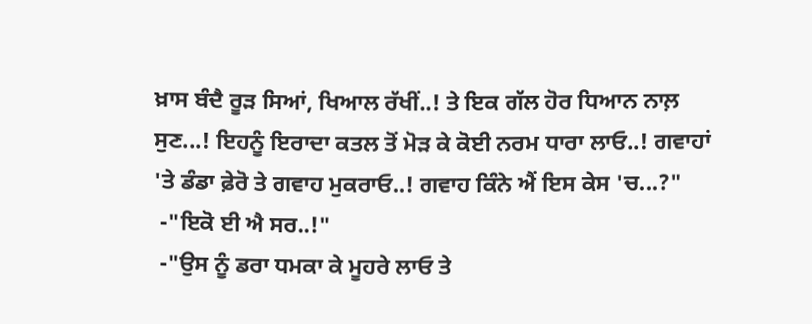ਖ਼ਾਸ ਬੰਦੈ ਰੂੜ ਸਿਆਂ, ਖਿਆਲ ਰੱਖੀਂ..! ਤੇ ਇਕ ਗੱਲ ਹੋਰ ਧਿਆਨ ਨਾਲ਼ ਸੁਣ...! ਇਹਨੂੰ ਇਰਾਦਾ ਕਤਲ ਤੋਂ ਮੋੜ ਕੇ ਕੋਈ ਨਰਮ ਧਾਰਾ ਲਾਓ..! ਗਵਾਹਾਂ 'ਤੇ ਡੰਡਾ ਫ਼ੇਰੋ ਤੇ ਗਵਾਹ ਮੁਕਰਾਓ..! ਗਵਾਹ ਕਿੰਨੇ ਐਂ ਇਸ ਕੇਸ 'ਚ...?"
 -"ਇਕੋ ਈ ਐ ਸਰ..!"
 -"ਉਸ ਨੂੰ ਡਰਾ ਧਮਕਾ ਕੇ ਮੂਹਰੇ ਲਾਓ ਤੇ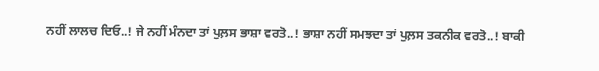ਨਹੀਂ ਲਾਲਚ ਦਿਓ..! ਜੇ ਨਹੀਂ ਮੰਨਦਾ ਤਾਂ ਪੁਲ਼ਸ ਭਾਸ਼ਾ ਵਰਤੋ..! ਭਾਸ਼ਾ ਨਹੀਂ ਸਮਝਦਾ ਤਾਂ ਪੁਲ਼ਸ ਤਕਨੀਕ ਵਰਤੋ..! ਬਾਕੀ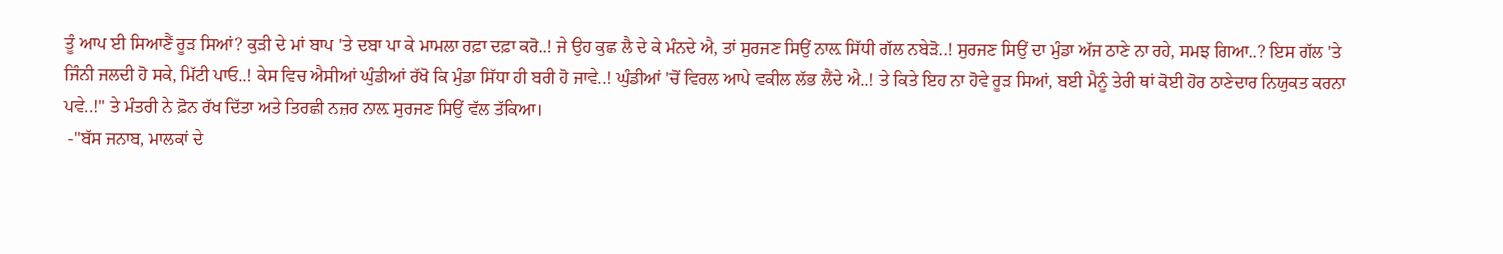ਤੂੰ ਆਪ ਈ ਸਿਆਣੈਂ ਰੂੜ ਸਿਆਂ? ਕੁੜੀ ਦੇ ਮਾਂ ਬਾਪ 'ਤੇ ਦਬਾ ਪਾ ਕੇ ਮਾਮਲਾ ਰਫ਼ਾ ਦਫ਼ਾ ਕਰੋ..! ਜੇ ਉਹ ਕੁਛ ਲੈ ਦੇ ਕੇ ਮੰਨਦੇ ਐ, ਤਾਂ ਸੁਰਜਣ ਸਿਉਂ ਨਾਲ਼ ਸਿੱਧੀ ਗੱਲ ਨਬੇੜੋ..! ਸੁਰਜਣ ਸਿਉਂ ਦਾ ਮੁੰਡਾ ਅੱਜ ਠਾਣੇ ਨਾ ਰਹੇ, ਸਮਝ ਗਿਆ..? ਇਸ ਗੱਲ 'ਤੇ ਜਿੰਨੀ ਜਲਦੀ ਹੋ ਸਕੇ, ਮਿੱਟੀ ਪਾਓ..! ਕੇਸ ਵਿਚ ਐਸੀਆਂ ਘੁੰਡੀਆਂ ਰੱਖੋ ਕਿ ਮੁੰਡਾ ਸਿੱਧਾ ਹੀ ਬਰੀ ਹੋ ਜਾਵੇ..! ਘੁੰਡੀਆਂ 'ਚੋਂ ਵਿਰਲ ਆਪੇ ਵਕੀਲ ਲੱਭ ਲੈਂਦੇ ਐ..! ਤੇ ਕਿਤੇ ਇਹ ਨਾ ਹੋਵੇ ਰੂੜ ਸਿਆਂ, ਬਈ ਮੈਨੂੰ ਤੇਰੀ ਥਾਂ ਕੋਈ ਹੋਰ ਠਾਣੇਦਾਰ ਨਿਯੁਕਤ ਕਰਨਾ ਪਵੇ..!" ਤੇ ਮੰਤਰੀ ਨੇ ਫ਼ੋਨ ਰੱਖ ਦਿੱਤਾ ਅਤੇ ਤਿਰਛੀ ਨਜ਼ਰ ਨਾਲ਼ ਸੁਰਜਣ ਸਿਉਂ ਵੱਲ ਤੱਕਿਆ।
 -"ਬੱਸ ਜਨਾਬ, ਮਾਲਕਾਂ ਦੇ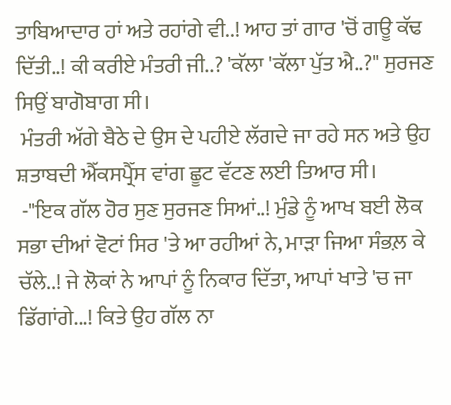ਤਾਬਿਆਦਾਰ ਹਾਂ ਅਤੇ ਰਹਾਂਗੇ ਵੀ..! ਆਹ ਤਾਂ ਗਾਰ 'ਚੋਂ ਗਊ ਕੱਢ ਦਿੱਤੀ..! ਕੀ ਕਰੀਏ ਮੰਤਰੀ ਜੀ..? 'ਕੱਲਾ 'ਕੱਲਾ ਪੁੱਤ ਐ..?" ਸੁਰਜਣ ਸਿਉਂ ਬਾਗੋਬਾਗ ਸੀ।
 ਮੰਤਰੀ ਅੱਗੇ ਬੈਠੇ ਦੇ ਉਸ ਦੇ ਪਹੀਏ ਲੱਗਦੇ ਜਾ ਰਹੇ ਸਨ ਅਤੇ ਉਹ ਸ਼ਤਾਬਦੀ ਐੱਕਸਪ੍ਰੈੱਸ ਵਾਂਗ ਛੂਟ ਵੱਟਣ ਲਈ ਤਿਆਰ ਸੀ।
 -"ਇਕ ਗੱਲ ਹੋਰ ਸੁਣ ਸੁਰਜਣ ਸਿਆਂ..! ਮੁੰਡੇ ਨੂੰ ਆਖ ਬਈ ਲੋਕ ਸਭਾ ਦੀਆਂ ਵੋਟਾਂ ਸਿਰ 'ਤੇ ਆ ਰਹੀਆਂ ਨੇ, ਮਾੜਾ ਜਿਆ ਸੰਭਲ਼ ਕੇ ਚੱਲੇ..! ਜੇ ਲੋਕਾਂ ਨੇ ਆਪਾਂ ਨੂੰ ਨਿਕਾਰ ਦਿੱਤਾ, ਆਪਾਂ ਖਾਤੇ 'ਚ ਜਾ ਡਿੱਗਾਂਗੇ...! ਕਿਤੇ ਉਹ ਗੱਲ ਨਾ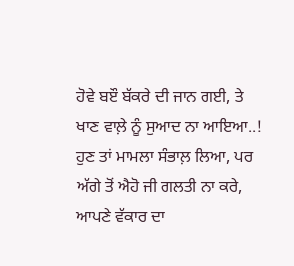ਹੋਵੇ ਬੲੌ ਬੱਕਰੇ ਦੀ ਜਾਨ ਗਈ, ਤੇ ਖਾਣ ਵਾਲ਼ੇ ਨੂੰ ਸੁਆਦ ਨਾ ਆਇਆ..! ਹੁਣ ਤਾਂ ਮਾਮਲਾ ਸੰਭਾਲ਼ ਲਿਆ, ਪਰ ਅੱਗੇ ਤੋਂ ਐਹੋ ਜੀ ਗਲਤੀ ਨਾ ਕਰੇ, ਆਪਣੇ ਵੱਕਾਰ ਦਾ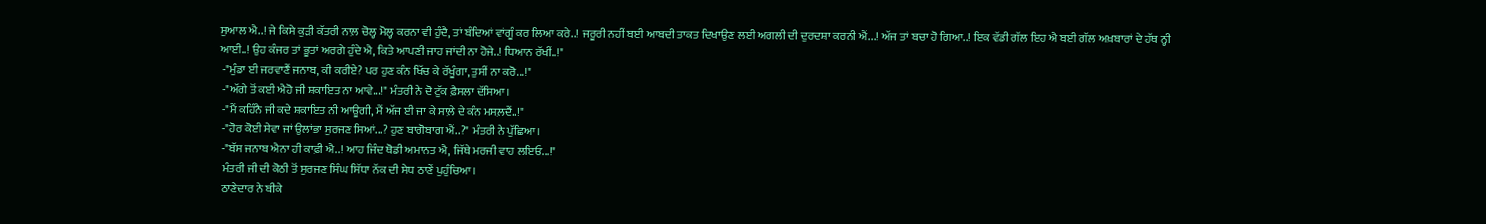ਸੁਆਲ ਐ..! ਜੇ ਕਿਸੇ ਕੁੜੀ ਕੱਤਰੀ ਨਾਲ਼ ਚੋਲ੍ਹ ਮੋਲ੍ਹ ਕਰਨਾ ਵੀ ਹੁੰਦੈ, ਤਾਂ ਬੰਦਿਆਂ ਵਾਂਗੂੰ ਕਰ ਲਿਆ ਕਰੇ..! ਜਰੂਰੀ ਨਹੀਂ ਬਈ ਆਬਦੀ ਤਾਕਤ ਦਿਖਾਉਣ ਲਈ ਅਗਲੀ ਦੀ ਦੁਰਦਸ਼ਾ ਕਰਨੀ ਐਂ...! ਅੱਜ ਤਾਂ ਬਚਾ ਹੋ ਗਿਆ..! ਇਕ ਵੱਡੀ ਗੱਲ ਇਹ ਐ ਬਈ ਗੱਲ ਅਖ਼ਬਾਰਾਂ ਦੇ ਹੱਥ ਨ੍ਹੀ ਆਈ..! ਉਹ ਕੰਜਰ ਤਾਂ ਭੂਤਾਂ ਅਰਗੇ ਹੁੰਦੇ ਐ, ਕਿਤੇ ਆਪਣੀ ਜਾਹ ਜਾਂਦੀ ਨਾ ਹੋਜੇ..! ਧਿਆਨ ਰੱਖੀਂ..!"
 -"ਮੁੰਡਾ ਈ ਜਰਵਾਣੈਂ ਜਨਾਬ, ਕੀ ਕਰੀਏ? ਪਰ ਹੁਣ ਕੰਨ ਖਿੱਚ ਕੇ ਰੱਖੂੰਗਾ, ਤੁਸੀਂ ਨਾ ਕਰੋ...!"
 -"ਅੱਗੇ ਤੋਂ ਕਈ ਐਹੋ ਜੀ ਸ਼ਕਾਇਤ ਨਾ ਆਵੇ...!" ਮੰਤਰੀ ਨੇ ਦੋ ਟੁੱਕ ਫ਼ੈਸਲਾ ਦੱਸਿਆ।
 -"ਮੈਂ ਕਹਿੰਨੈ ਜੀ ਕਦੇ ਸ਼ਕਾਇਤ ਨੀ ਆਊਗੀ, ਮੈਂ ਅੱਜ ਈ ਜਾ ਕੇ ਸਾਲ਼ੇ ਦੇ ਕੰਨ ਮਸਲ਼ਦੈਂ..!"
 -"ਹੋਰ ਕੋਈ ਸੇਵਾ ਜਾਂ ਉਲਾਂਭਾ ਸੁਰਜਣ ਸਿਆਂ...? ਹੁਣ ਬਾਗੋਬਾਗ ਐਂ..?" ਮੰਤਰੀ ਨੇ ਪੁੱਛਿਆ।
 -"ਬੱਸ ਜਨਾਬ ਐਨਾ ਹੀ ਕਾਫ਼ੀ ਐ..! ਆਹ ਜਿੰਦ ਥੋਡੀ ਅਮਾਨਤ ਐ, ਜਿੱਥੇ ਮਰਜੀ ਵਾਹ ਲਇਓ...!"
 ਮੰਤਰੀ ਜੀ ਦੀ ਕੋਠੀ ਤੋਂ ਸੁਰਜਣ ਸਿੰਘ ਸਿੱਧਾ ਨੱਕ ਦੀ ਸੇਧ ਠਾਣੇਂ ਪੁਹੁੰਚਿਆ।
 ਠਾਣੇਦਾਰ ਨੇ ਬੀਕੇ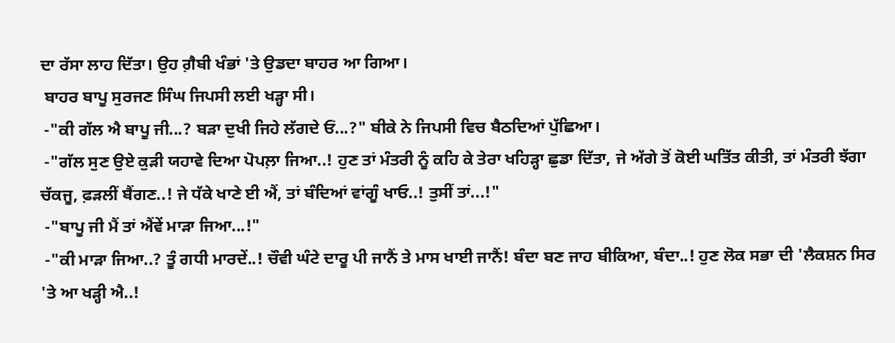ਦਾ ਰੱਸਾ ਲਾਹ ਦਿੱਤਾ। ਉਹ ਗ਼ੈਬੀ ਖੰਭਾਂ 'ਤੇ ਉਡਦਾ ਬਾਹਰ ਆ ਗਿਆ।
 ਬਾਹਰ ਬਾਪੂ ਸੁਰਜਣ ਸਿੰਘ ਜਿਪਸੀ ਲਈ ਖੜ੍ਹਾ ਸੀ।
 -"ਕੀ ਗੱਲ ਐ ਬਾਪੂ ਜੀ...? ਬੜਾ ਦੁਖੀ ਜਿਹੇ ਲੱਗਦੇ ਓਂ...?" ਬੀਕੇ ਨੇ ਜਿਪਸੀ ਵਿਚ ਬੈਠਦਿਆਂ ਪੁੱਛਿਆ।
 -"ਗੱਲ ਸੁਣ ਉਏ ਕੁੜੀ ਯਹਾਵੇ ਦਿਆ ਪੋਪਲ਼ਾ ਜਿਆ..! ਹੁਣ ਤਾਂ ਮੰਤਰੀ ਨੂੰ ਕਹਿ ਕੇ ਤੇਰਾ ਖਹਿੜ੍ਹਾ ਛੁਡਾ ਦਿੱਤਾ, ਜੇ ਅੱਗੇ ਤੋਂ ਕੋਈ ਘਤਿੱਤ ਕੀਤੀ, ਤਾਂ ਮੰਤਰੀ ਝੱਗਾ ਚੱਕਜੂ, ਫ਼ੜਲੀਂ ਬੈਂਗਣ..! ਜੇ ਧੱਕੇ ਖਾਣੇ ਈ ਐਂ, ਤਾਂ ਬੰਦਿਆਂ ਵਾਂਗੂੰ ਖਾਓ..! ਤੁਸੀਂ ਤਾਂ...!"
 -"ਬਾਪੂ ਜੀ ਮੈਂ ਤਾਂ ਐਂਵੇਂ ਮਾੜਾ ਜਿਆ...!"
 -"ਕੀ ਮਾੜਾ ਜਿਆ..? ਤੂੰ ਗਧੀ ਮਾਰਦੇਂ..! ਚੌਵੀ ਘੰਟੇ ਦਾਰੂ ਪੀ ਜਾਨੈਂ ਤੇ ਮਾਸ ਖਾਈ ਜਾਨੈਂ! ਬੰਦਾ ਬਣ ਜਾਹ ਬੀਕਿਆ, ਬੰਦਾ..! ਹੁਣ ਲੋਕ ਸਭਾ ਦੀ 'ਲੈਕਸ਼ਨ ਸਿਰ 'ਤੇ ਆ ਖੜ੍ਹੀ ਐ..!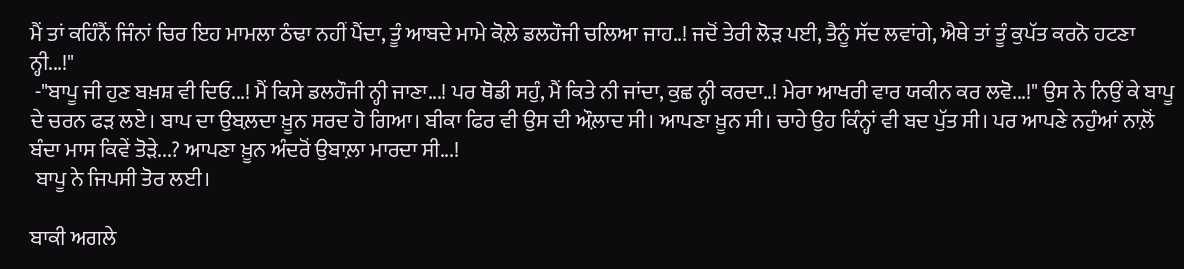ਮੈਂ ਤਾਂ ਕਹਿੰਨੈਂ ਜਿੰਨਾਂ ਚਿਰ ਇਹ ਮਾਮਲਾ ਠੰਢਾ ਨਹੀਂ ਪੈਂਦਾ, ਤੂੰ ਆਬਦੇ ਮਾਮੇ ਕੋਲ਼ੇ ਡਲਹੌਜੀ ਚਲਿਆ ਜਾਹ..! ਜਦੋਂ ਤੇਰੀ ਲੋੜ ਪਈ, ਤੈਨੂੰ ਸੱਦ ਲਵਾਂਗੇ, ਐਥੇ ਤਾਂ ਤੂੰ ਕੁਪੱਤ ਕਰਨੋ ਹਟਣਾ ਨ੍ਹੀ...!"
 -"ਬਾਪੂ ਜੀ ਹੁਣ ਬਖ਼ਸ਼ ਵੀ ਦਿਓ...! ਮੈਂ ਕਿਸੇ ਡਲਹੌਜੀ ਨ੍ਹੀ ਜਾਣਾ...! ਪਰ ਥੋਡੀ ਸਹੁੰ, ਮੈਂ ਕਿਤੇ ਨੀ ਜਾਂਦਾ, ਕੁਛ ਨ੍ਹੀ ਕਰਦਾ..! ਮੇਰਾ ਆਖਰੀ ਵਾਰ ਯਕੀਨ ਕਰ ਲਵੋ...!" ਉਸ ਨੇ ਨਿਉਂ ਕੇ ਬਾਪੂ ਦੇ ਚਰਨ ਫੜ ਲਏ। ਬਾਪ ਦਾ ਉਬਲ਼ਦਾ ਖ਼ੂਨ ਸਰਦ ਹੋ ਗਿਆ। ਬੀਕਾ ਫਿਰ ਵੀ ਉਸ ਦੀ ਔਲ਼ਾਦ ਸੀ। ਆਪਣਾ ਖ਼ੂਨ ਸੀ। ਚਾਹੇ ਉਹ ਕਿੰਨ੍ਹਾਂ ਵੀ ਬਦ ਪੁੱਤ ਸੀ। ਪਰ ਆਪਣੇ ਨਹੁੰਆਂ ਨਾਲ਼ੋਂ ਬੰਦਾ ਮਾਸ ਕਿਵੇਂ ਤੋੜੇ...? ਆਪਣਾ ਖ਼ੂਨ ਅੰਦਰੋਂ ਉਬਾਲ਼ਾ ਮਾਰਦਾ ਸੀ...!
 ਬਾਪੂ ਨੇ ਜਿਪਸੀ ਤੋਰ ਲਈ।

ਬਾਕੀ ਅਗਲੇ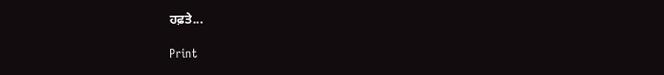ਹਫ਼ਤੇ...

Print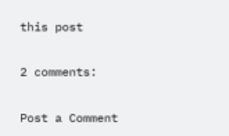this post

2 comments:

Post a Comment